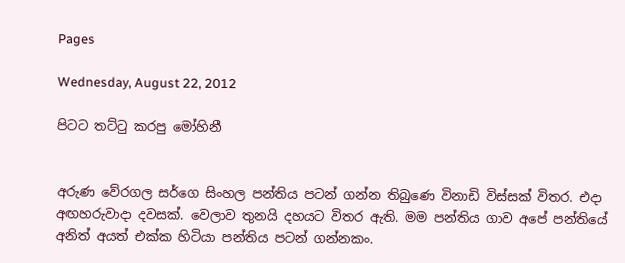Pages

Wednesday, August 22, 2012

පිටට තට්ටු කරපු මෝහිනී


අරුණ වේරගල සර්ගෙ සිංහල පන්තිය පටන් ගන්න තිබුණෙ විනාඩි විස්සක් විතර. එදා අඟහරුවාදා දවසක්. වෙලාව තුනයි දහයට විතර ඇති. මම පන්තිය ගාව අපේ පන්තියේ අනිත් අයත් එක්ක හිටියා පන්තිය පටන් ගන්නකං.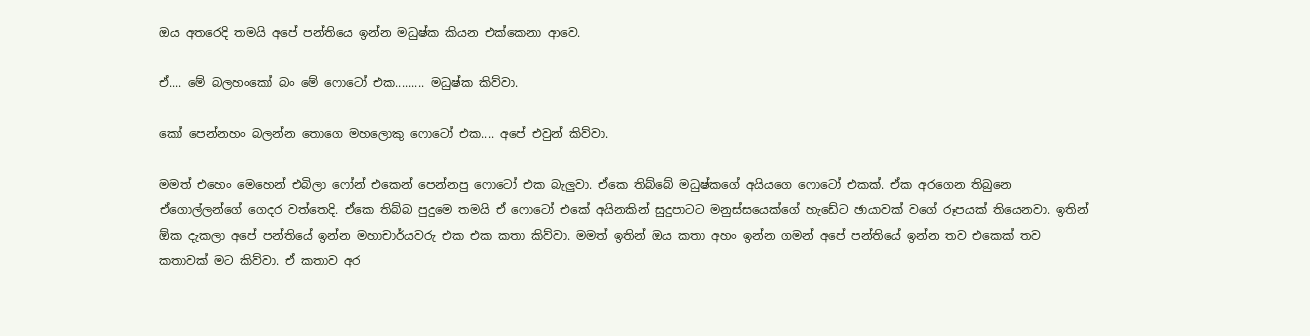ඔය අතරෙදි තමයි අපේ පන්තියෙ ඉන්න මධුෂ්ක කියන එක්කෙනා ආවෙ.

ඒ.... මේ බලහංකෝ බං මේ ෆොටෝ එක......... මධුෂ්ක කිව්වා.

කෝ පෙන්නහං බලන්න තොගෙ මහලොකු ෆොටෝ එක.... අපේ එවුන් කිව්වා.

මමත් එහෙං මෙහෙන් එබිලා ෆෝන් එකෙන් පෙන්නපු ෆොටෝ එක බැලුවා. ඒකෙ තිබ්බේ මධුෂ්කගේ අයියගෙ ‍ෆොටෝ එකක්. ඒක අරගෙන තිබුනෙ ඒගොල්ලන්ගේ ගෙදර වත්තෙදි. ඒකෙ තිබ්බ පුදුමෙ තමයි ඒ ‍ෆොටෝ එකේ අයිනකින් සුදුපාටට මනුස්සයෙක්ගේ හැඩේට ඡායාවක් වගේ රූපයක් තියෙනවා. ඉතින් ඕක දැකලා අපේ පන්තියේ ඉන්න මහාචාර්යවරු එක එක කතා කිව්වා. මමත් ඉතින් ඔය කතා අහං ඉන්න ගමන් අපේ පන්තියේ ඉන්න තව එකෙක් තව කතාවක් මට කිව්වා. ඒ කතාව අර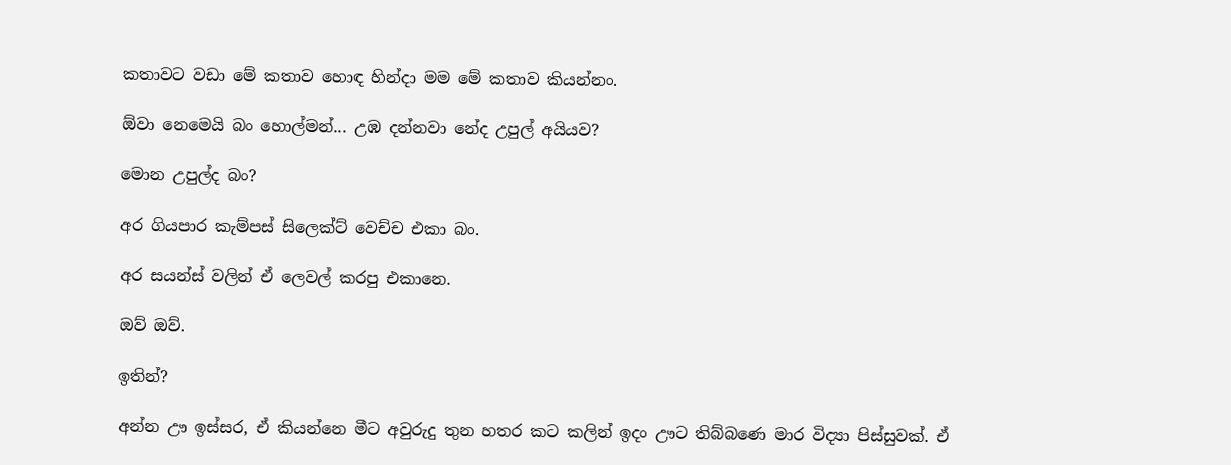කතාවට වඩා මේ කතාව හොඳ හින්දා මම මේ කතාව කියන්නං.

ඕවා නෙමෙයි බං හොල්මන්... උඹ දන්නවා නේද උපුල් අයියව?

මොන උපුල්ද බං?

අර ගියපාර කැම්පස් සිලෙක්ට් වෙච්ච එකා බං.

අර සයන්ස් වලින් ඒ ලෙවල් කරපු එකානෙ.

ඔව් ඔව්.

ඉතින්?

අන්න ඌ ඉස්සර, ඒ කියන්නෙ මීට අවුරුදු තුන හතර කට කලින් ඉදං ඌට තිබ්බණෙ මාර විද්‍යා පිස්සුවක්. ඒ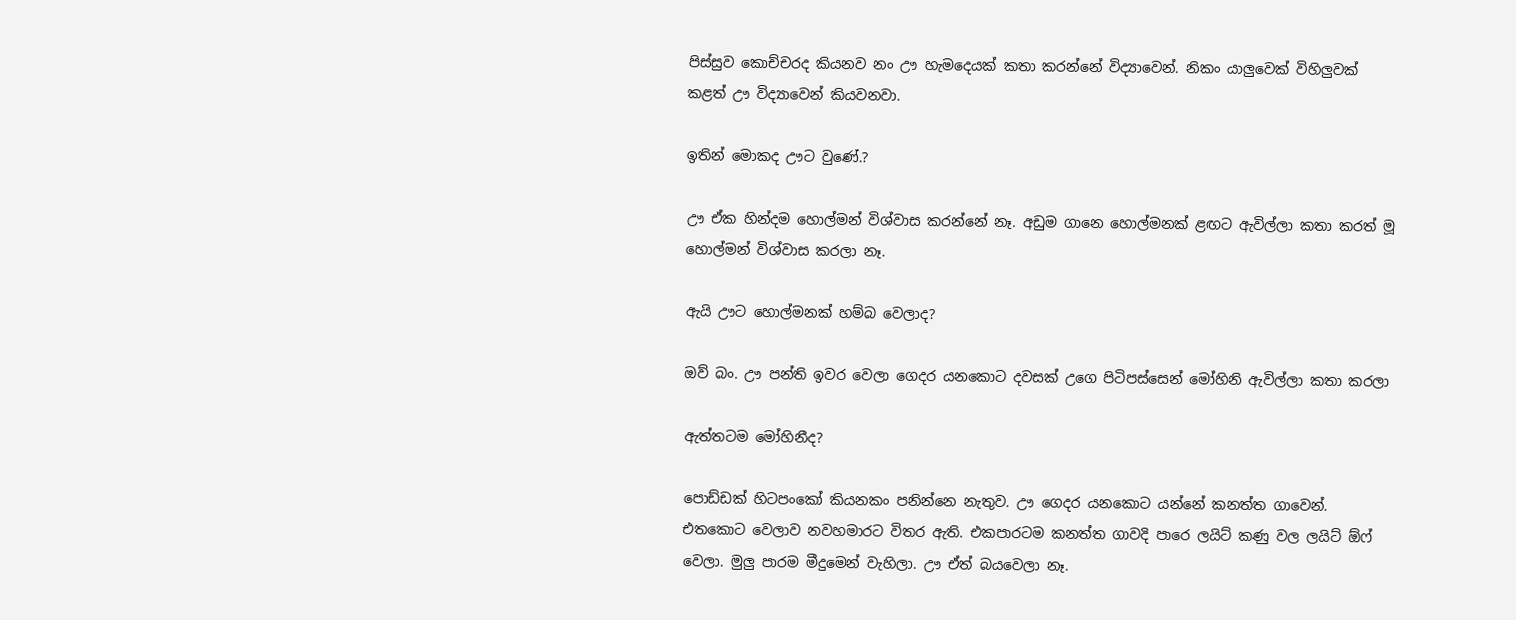පිස්සුව කොච්චරද කියනව නං ඌ හැමදෙයක් කතා කරන්නේ විද්‍යාවෙන්. නිකං යාලුවෙක් විහිලුවක් කළත් ඌ විද්‍යාවෙන් කියවනවා.

ඉතින් මොකද ඌට වුණේ.?

ඌ ඒක හින්දම හොල්මන් විශ්වාස කරන්නේ නෑ. අඩුම ගානෙ හොල්මනක් ළඟට ඇවිල්ලා කතා කරත් මූ හොල්මන් විශ්වාස කරලා නෑ.

ඇයි ඌට හොල්මනක් හම්බ වෙලාද?

ඔව් බං. ඌ පන්ති ඉවර වෙලා ගෙදර යනකොට දවසක් උගෙ පිටිපස්සෙන් මෝහිනි ඇවිල්ලා කතා කරලා

ඇත්තටම මෝහිනීද?

පොඩ්ඩක් හිටපංකෝ කියනකං පනින්නෙ නැතුව. ඌ ගෙදර යනකොට යන්නේ කනත්ත ගාවෙන්. එතකොට වෙලාව නවහමාරට විතර ඇති. එකපාරටම කනත්ත ගාවදි පාරෙ ලයිට් කණු වල ලයිට් ඕෆ් වෙලා. මුලු පාරම මීදුමෙන් වැහිලා. ඌ ඒත් බයවෙලා නෑ.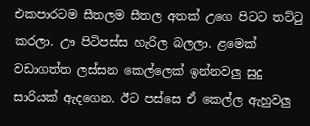එකපාරටම සීතලම සීතල අතක් උගෙ පිටට තට්ටු කරලා. ඌ පිටිපස්ස හැරිල බලලා. ළමෙක් වඩාගත්ත ලස්සන කෙල්ලෙක් ඉන්නවලු සුදු සාරියක් ඇදගෙන. ඊට පස්සෙ ඒ කෙල්ල ඇහුවලු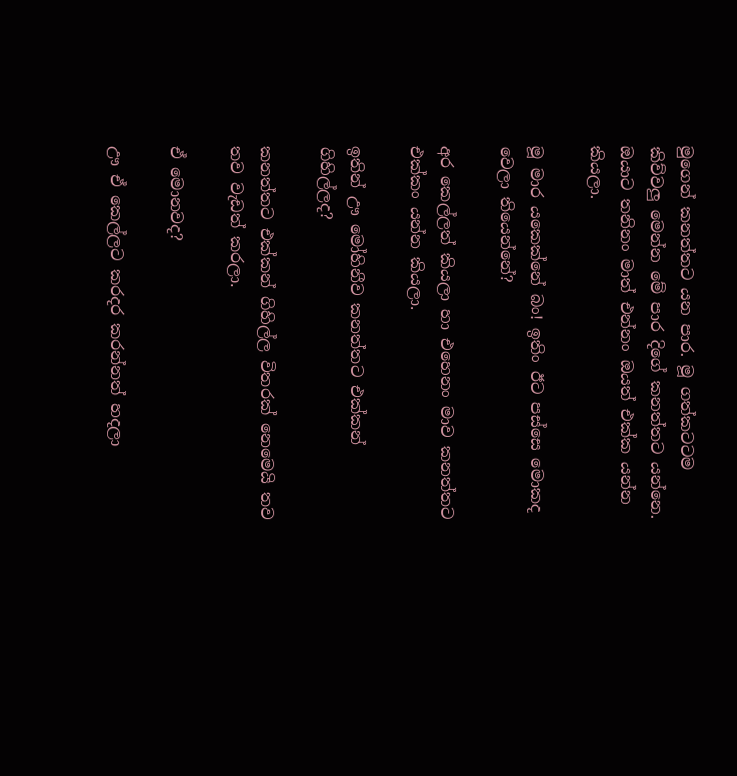මුගෙන් කනත්තට යන පාර. මූ ගත්කටටම කිව්වලු මෙන්න මේ පාර දිගේ කනත්තට යන්නෙ. ඔයාට තනිනං මාත් එන්නං ඔයත් එක්ක යන්න කියලා.

මූ මාර යකෙක්නේ බං! ඉතිං ඊට පස්සෙ මොකද වෙලා තියෙන්නේ?

අර කෙල්ලත් කියලා හා එහෙනං මාව කනත්තට එක්කං යන්න කියලා.

ඉතින් ඌ මෝහිනීව කනත්තට එක්කන් ගිහිල්ලද?

කනත්තට එක්කන් ගිහිල්ල විතරක් නෙමෙයි තව තව වැඩත් කරලා.

ඒ මොනවද?

ඌ ඒ කෙල්ලට කරදර කරන්නත් හදලා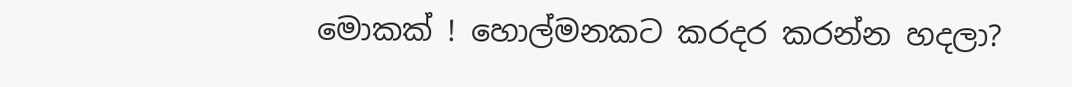මොකක් ! හොල්මනකට කරදර කරන්න හදලා?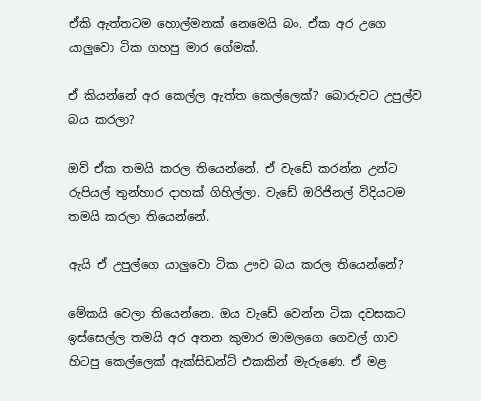ඒකි ඇත්තටම හොල්මනක් නෙමෙයි බං. ඒක අර උගෙ යාලුවො ටික ගහපු මාර ගේමක්.

ඒ කියන්නේ අර කෙල්ල ඇත්ත කෙල්ලෙක්? බොරුවට උපුල්ව බය කරලා?

ඔව් ඒක තමයි කරල තියෙන්නේ. ඒ වැඩේ කරන්න උන්ට රුපියල් තුන්හාර දාහක් ගිහිල්ලා. වැඩේ ඔරිජිනල් විදියටම තමයි කරලා තියෙන්නේ.

ඇයි ඒ උපුල්ගෙ යාලුවො ටික ඌව බය කරල තියෙන්නේ?

මේකයි වෙලා තියෙන්නෙ. ඔය වැඩේ වෙන්න ටික දවසකට ඉස්සෙල්ල තමයි අර අතන කුමාර මාමලගෙ ගෙවල් ගාව හිටපු කෙල්ලෙක් ඇක්සිඩන්ට් එකකින් මැරුණෙ. ඒ මළ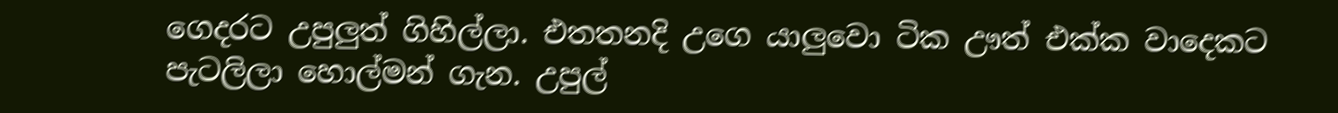ගෙදරට උපුලුත් ගිහිල්‍ලා. එතතනදි උගෙ යාලුවො ටික ඌත් එක්ක වාදෙකට පැටලිලා හොල්මන් ගැන. උපුල්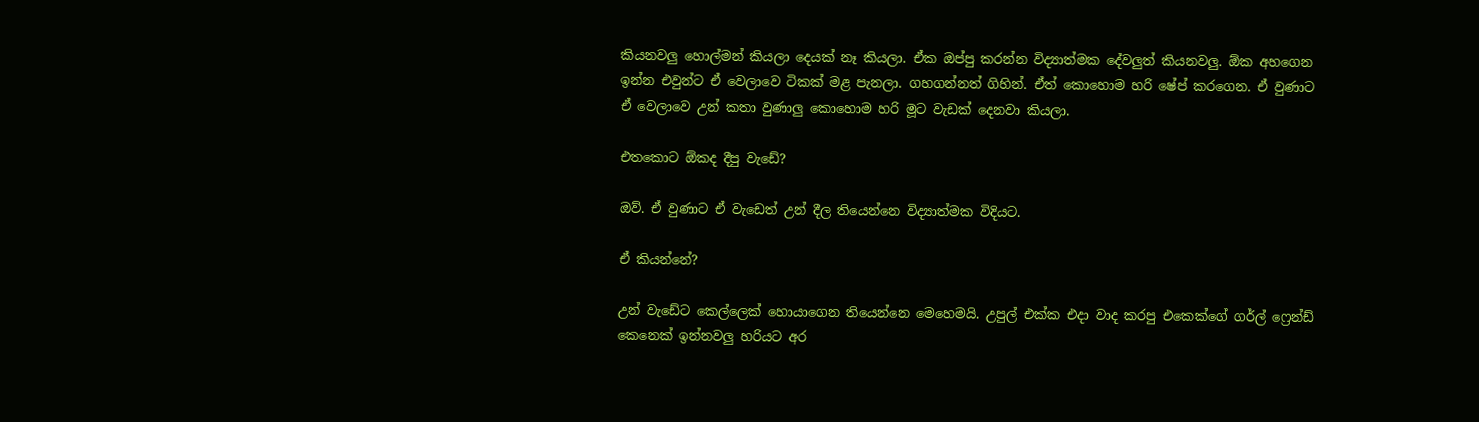කියනවලු හොල්මන් කියලා දෙයක් නෑ කියලා. ඒක ඔප්පු කරන්න විද්‍යාත්මක දේවලුත් කියනවලු. ඕක අහගෙන ඉන්න එවුන්ට ඒ වෙලාවෙ ටිකක් මළ පැනලා. ගහගන්නත් ගිහින්. ඒත් කොහොම හරි ෂේප් කරගෙන. ඒ වුණාට ඒ වෙලාවෙ උන් කතා වුණාලු කොහොම හරි මූට වැඩක් දෙනවා කියලා.

එතකොට ඕකද දීපු වැ‍ඩේ?

ඔව්. ඒ වුණාට ඒ වැඩෙත් උන් දීල තියෙන්නෙ විද්‍යාත්මක විදියට.

ඒ කියන්නේ?

උන් වැඩේට කෙල්ලෙක් හොයාගෙන තියෙන්නෙ මෙහෙමයි. උපුල් එක්ක එදා වාද කරපු එකෙක්ගේ ගර්ල් ෆ්‍රෙන්ඩ් කෙනෙක් ඉන්නවලු හරියට අර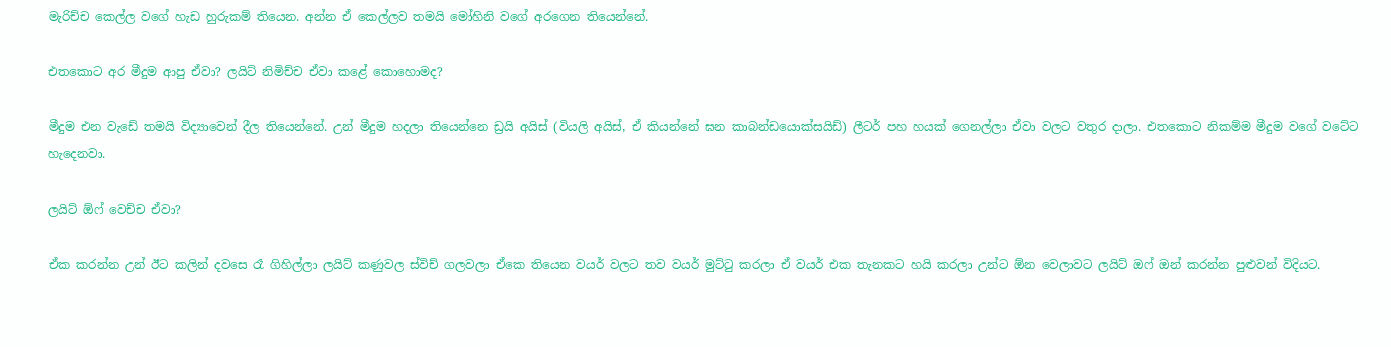මැරිච්ච කෙල්ල වගේ හැඩ හුරුකම් තියෙන. අන්න ඒ කෙල්ලව තමයි මෝහිනි වගේ අරගෙන තියෙන්නේ.

එතකොට අර මීදුම ආපු ඒවා? ලයිට් නිමිච්ච ඒවා කළේ කොහොමද?

මීදුම එන වැඩේ තමයි විද්‍යාවෙන් දීල තියෙන්නේ. උන් මීදුම හදලා තියෙන්නෙ ඩ්‍රයි අයිස් (වියලි අයිස්, ඒ කියන්නේ ඝන කාබන්ඩයොක්සයිඩ්) ලීටර් පහ හයක් ගෙනල්ලා ඒවා වලට වතුර දාලා. එතකොට නිකම්ම මීදුම වගේ වටේට හැදෙනවා.

ලයිට් ඕෆ් වෙච්ච ඒවා?

ඒක කරන්න උන් ඊට කලින් දවසෙ රෑ ගිහිල්ලා ලයිට් කණුවල ස්විච් ගලවලා ඒකෙ තියෙන වයර් වලට තව වයර් මුට්ටු කරලා ඒ වයර් එක තැනකට හයි කරලා උන්ට ඕන වෙලාවට ලයිට් ඔෆ් ඔන් කරන්න පුළුවන් විදියට.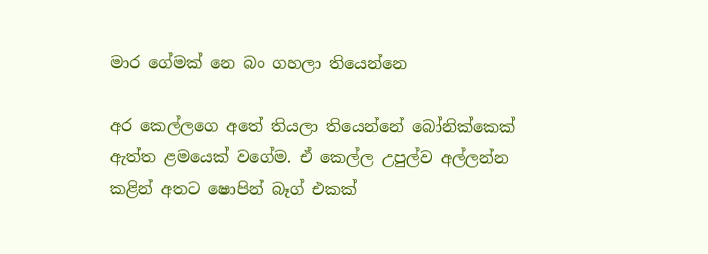මාර ගේමක් නෙ බං ගහලා තියෙන්නෙ

අර කෙල්ලගෙ අතේ තියලා තියෙන්නේ බෝනික්කෙක් ඇත්ත ළමයෙක් වගේම. ඒ කෙල්ල උපුල්ව අල්ලන්න කළින් අතට ෂොපින් බෑග් එකක්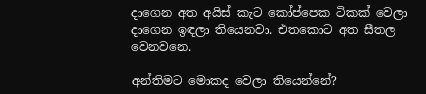දාගෙන අත අයිස් කැට කෝප්පෙක ටිකක් වෙලා දාගෙන ඉඳලා තියෙනවා. එතකොට අත සීතල වෙනවනෙ.

අන්තිමට මොකද වෙලා තියෙන්නේ?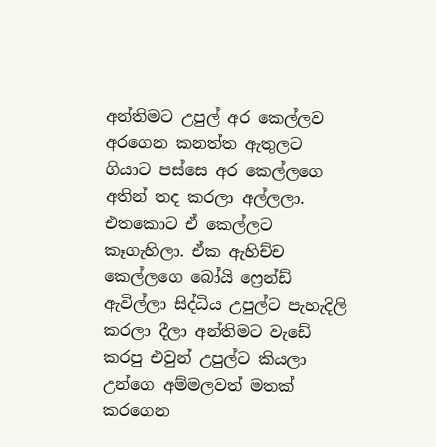අන්තිමට උපුල් අර කෙල්ලව අරගෙන කනත්ත ඇතුලට ගියාට පස්සෙ අර කෙල්ලගෙ අතින් තද කරලා අල්ලලා. එතකොට ඒ කෙල්ලට කෑගැහිලා. ඒක ඇහිච්ච කෙල්ලගෙ බෝයි ෆ්‍රෙන්ඩ් ඇවිල්ලා සිද්ධිය උපුල්ට පැහැදිලි කරලා දීලා අන්තිමට වැඩේ කරපු එවුන් උපුල්ට කියලා උන්ගෙ අම්මලවත් මතක් කරගෙන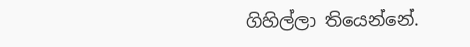ගිහිල්ලා තියෙන්නේ.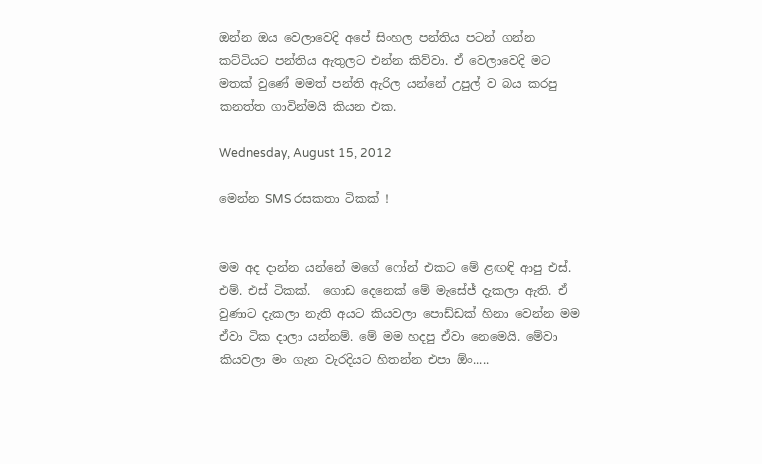ඔන්න ඔය වෙලාවෙදි අපේ සිංහල පන්තිය පටන් ගන්න කට්ටියට පන්තිය ඇතුලට එන්න කිව්වා. ඒ වෙලාවෙදි මට මතක් වුණේ මමත් පන්ති ඇරිල යන්නේ උපුල් ව බය කරපු කනත්ත ගාවින්මයි කියන එක.

Wednesday, August 15, 2012

මෙන්න SMS රසකතා ටිකක් !


මම අද දාන්න යන්නේ මගේ ෆෝන් එකට මේ ළඟඳි ආපු එස්. එම්. එස් ටිකක්.  ගොඩ දෙනෙක් මේ මැසේජ් දැකලා ඇති. ඒ වුණාට දැකලා නැති අයට කියවලා පොඩ්ඩක් හිනා වෙන්න මම ඒවා ටික දාලා යන්නම්. මේ මම හදපු ඒවා නෙමෙයි. මේවා කියවලා මං ගැන වැරදියට හිතන්න එපා ඕං.....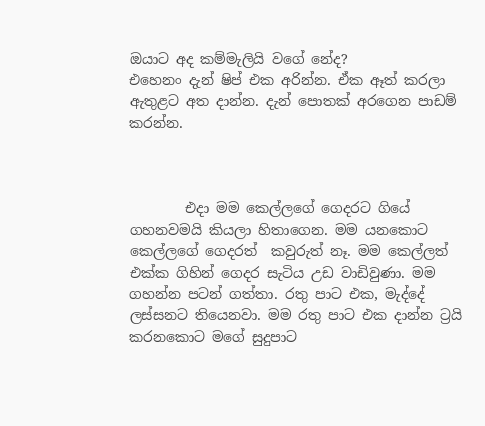ඔයාට අද කම්මැලියි වගේ නේද?
එහෙනං දැන් ෂිප් එක අරින්න. ඒක ඈත් කරලා ඇතුළට අත දාන්න. දැන් පොතක් අරගෙන පාඩම් කරන්න.



        එදා මම කෙල්ලගේ ගෙදරට ගියේ ගහනවමයි කියලා හිතාගෙන. මම යනකොට කෙල්ලගේ ගෙදරත්  කවුරුත් නෑ. මම කෙල්ලත් එක්ක ගිහින් ගෙදර සැටිය උඩ වාඩිවුණා. මම ගහන්න පටන් ගත්තා. රතු පාට එක, මැද්දේ ලස්සනට තියෙනවා. මම රතු පාට එක දාන්න ට්‍රයි කරනකොට මගේ සුදුපාට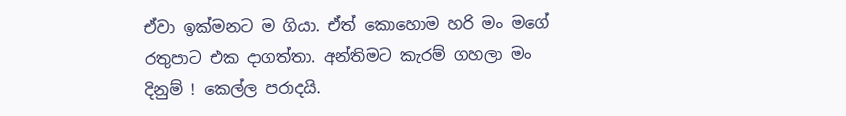ඒවා ඉක්මනට ම ගියා. ඒත් කොහොම හරි මං මගේ රතුපාට එක දාගත්තා. අන්තිමට කැරම් ගහලා මං දිනුම් ! කෙල්ල පරාදයි.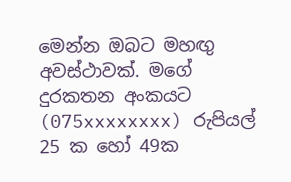මෙන්න ඔබට මහඟු අවස්ථාවක්. මගේ දුරකතන අංකයට (075xxxxxxxx) රුපියල් 25 ක හෝ 49ක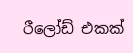රීලෝඩ් එකක්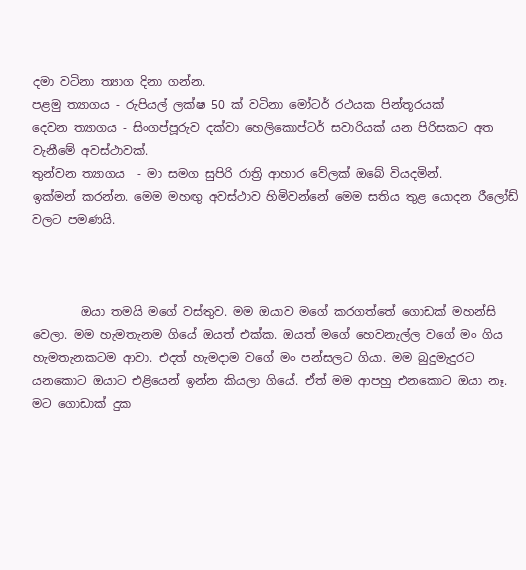දමා වටිනා ත්‍යාග දිනා ගන්න.
පළමු ත්‍යාගය - රුපියල් ලක්ෂ 50 ක් වටිනා මෝටර් රථයක පින්තූරයක්
දෙවන ත්‍යාගය - සිංගප්පූරුව දක්වා හෙලිකොප්ටර් සවාරියක් යන පිරිසකට අත වැනීමේ අවස්ථාවක්.
තුන්වන ත්‍යාගය  - මා සමග සුපිරි රාත්‍රි ආහාර වේලක් ඔබේ වියදමින්.
ඉක්මන් කරන්න. මෙම මහඟු අවස්ථාව හිමිවන්නේ මෙම සතිය තුළ යොදන රීලෝඩ් වලට පමණයි.



        ඔයා තමයි මගේ වස්තුව. මම ඔයාව මගේ කරගත්තේ ගොඩක් මහන්සි වෙලා. මම හැමතැනම ගියේ ඔයත් එක්ක. ඔයත් මගේ හෙවනැල්ල වගේ මං ගිය හැමතැනකටම ආවා. එදත් හැමදාම වගේ මං පන්සලට ගියා. මම බුදුමැදුරට යනකොට ඔයාට එළියෙන් ඉන්න කියලා ගියේ. ඒත් මම ආපහු එනකොට ඔයා නෑ. මට ගොඩාක් දුක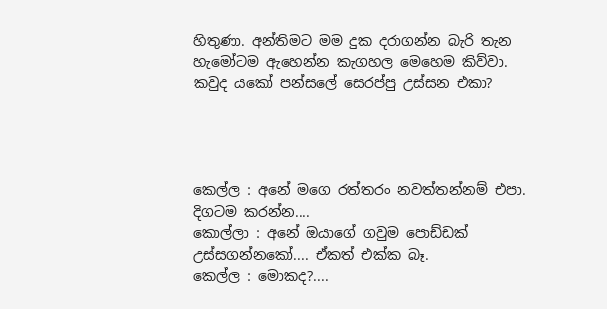හිතුණා. අන්තිමට මම දුක දරාගන්න බැරි තැන හැමෝටම ඇහෙන්න කැගහල මෙහෙම කිව්වා. කවුද යකෝ පන්සලේ සෙරප්පු උස්සන එකා?




කෙල්ල : අනේ මගෙ රත්තරං නවත්තන්නම් එපා. දිගටම කරන්න....
කොල්ලා : අනේ ඔයාගේ ගවුම පොඩ්ඩක් උස්සගන්නකෝ.... ඒකත් එක්ක බෑ.
කෙල්ල : මොකද?....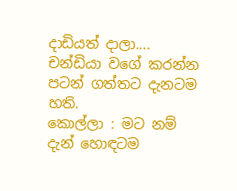දාඩියත් දාලා.... චන්ඩියා වගේ කරන්න පටන් ගත්තට දැනටම හති.
කොල්ලා : මට නම් දැන් හොඳටම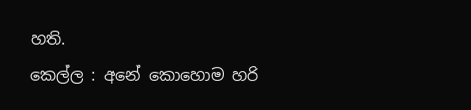හති.
කෙල්ල : අනේ කොහොම හරි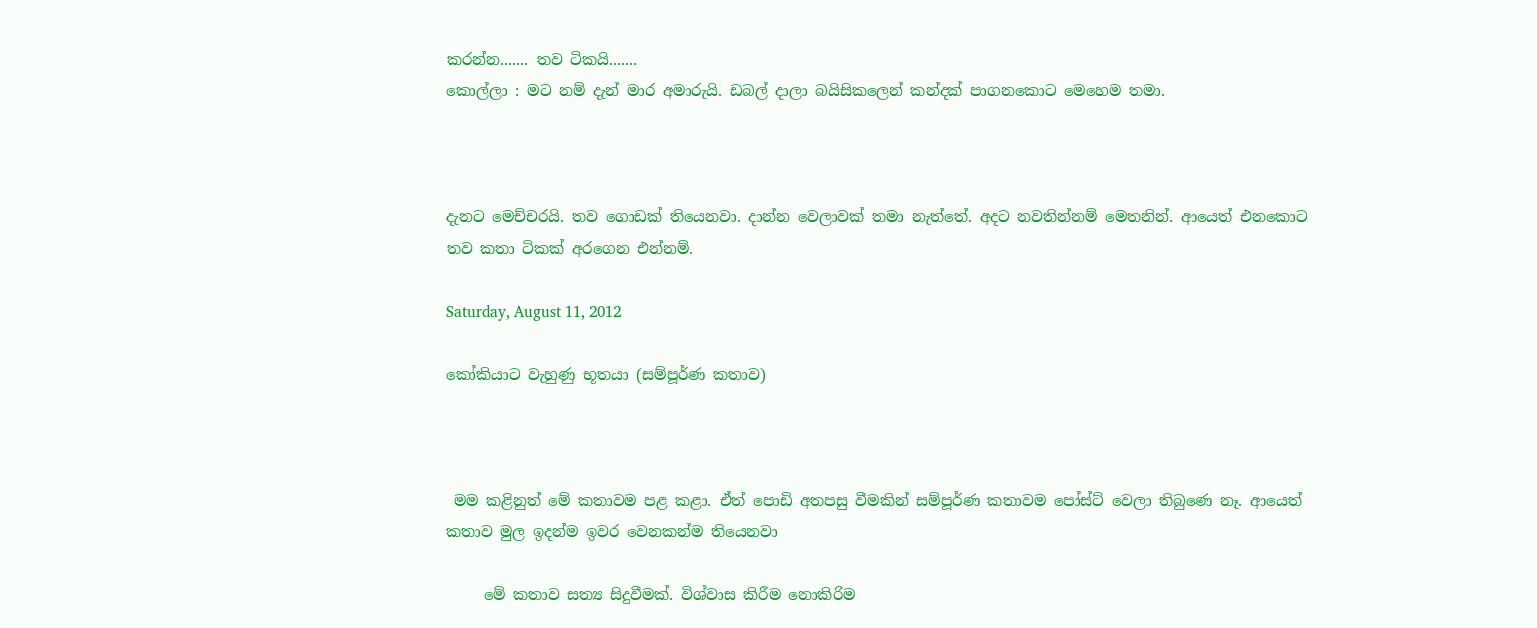කරන්න....... තව ටිකයි.......
කොල්ලා : ම‍ට නම් දැන් මාර අමාරුයි. ඩබල් දාලා බයිසිකලෙන් කන්දක් පාගනකොට මෙහෙම තමා.



දැනට මෙච්චරයි. තව ගොඩක් තියෙනවා. දාන්න වෙලාවක් තමා නැත්තේ. අදට නවතින්නම් මෙතනින්. ආයෙත් එනකොට තව කතා ටිකක් අරගෙන එන්නම්.

Saturday, August 11, 2012

කෝකියාට වැහුණු භූතයා (සම්පූර්ණ කතාව)



 මම කළිනුත් මේ කතාවම පළ කළා. ඒත් පොඩි අතපසු වීමකින් සම්පූර්ණ කතාවම පෝස්ට් වෙලා තිබුණෙ නෑ. ආයෙත් කතාව මුල ඉදන්ම ඉවර වෙනකන්ම තියෙනවා

     මේ කතාව සත්‍ය සිදුවීමක්. විශ්වාස කිරීම නොකිරිම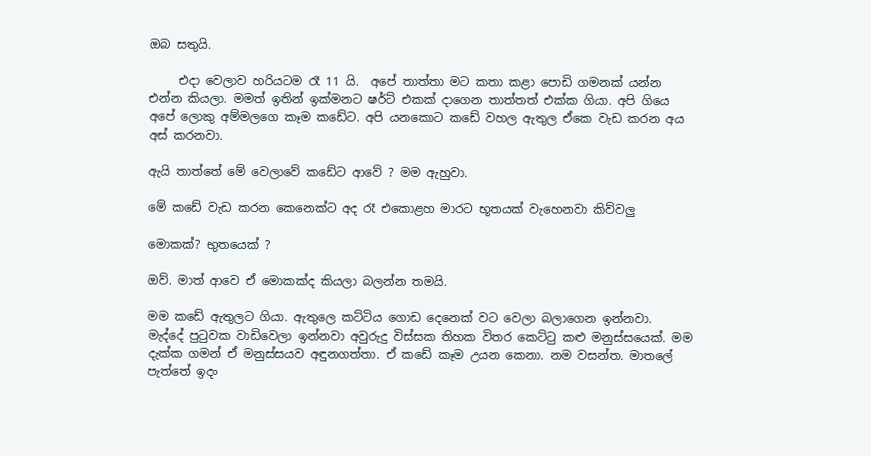ඔබ සතුයි.

     එදා වෙලාව හරියටම රෑ 11 යි.  අපේ තාත්තා මට කතා කළා පොඩි ගමනක් යන්න එන්න කියලා. මමත් ඉතින් ඉක්මනට ෂර්ට් එකක් දාගෙන තාත්තත් එක්ක ගියා. අපි ගියෙ අපේ ලොකු අම්මලගෙ කෑම කඩේට. අපි යනකොට කඩේ වහල ඇතුල ඒකෙ වැඩ කරන අය අස් කරනවා.

ඇයි තාත්තේ මේ වෙලාවේ කඩේට ආවේ ? මම ඇහුවා.

මේ කඩේ වැඩ කරන කෙනෙක්ට අද රෑ එකොළහ මාරට භූතයක් වැහෙනවා කිව්වලු

මොකක්? භුතයෙක් ?

ඔව්. මාත් ආවෙ ඒ මොකක්ද කියලා බලන්න තමයි.

මම කඩේ ඇතුලට ගියා. ඇතුලෙ කට්ටිය ගොඩ දෙනෙක් වට වෙලා බලාගෙන ඉන්නවා.  මැද්දේ පුටුවක වාඩිවෙලා ඉන්නවා අවුරුදු විස්සක තිහක විතර කෙට්ටු කළු මනුස්සයෙක්. මම දැක්ක ගමන් ඒ මනුස්සයව අඳුනගත්තා. ඒ කඩේ කෑම උයන කෙනා. නම වසන්ත. මාතලේ පැත්තේ ඉදං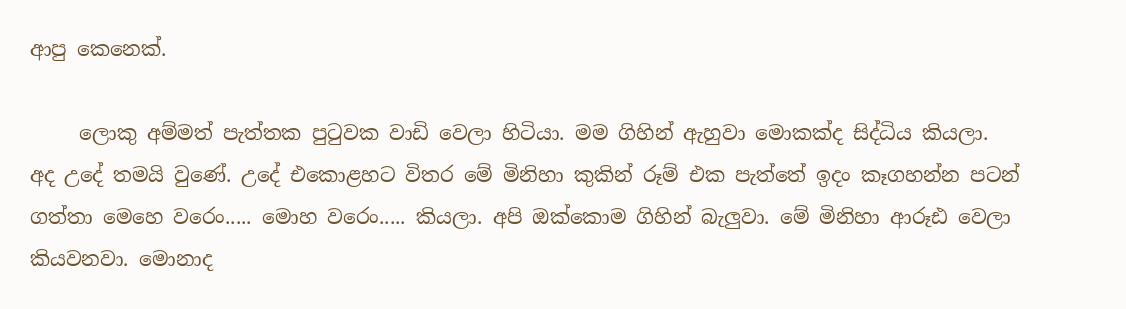ආපු කෙනෙක්.

     ලොකු අම්මත් පැත්තක පුටුවක වාඩි වෙලා හිටියා. මම ගිහින් ඇහුවා මොකක්ද සිද්ධිය කියලා.
අද උදේ තමයි වුණේ. උදේ එකොළහට විතර මේ මිනිහා කුකින් රූම් එක පැත්තේ ඉදං කෑගහන්න පටන් ගත්තා මෙහෙ වරෙං..... මොහ වරෙං..... කියලා. අපි ඔක්කොම ගිහින් බැලුවා. මේ මිනිහා ආරූඪ වෙලා කියවනවා. මොනාද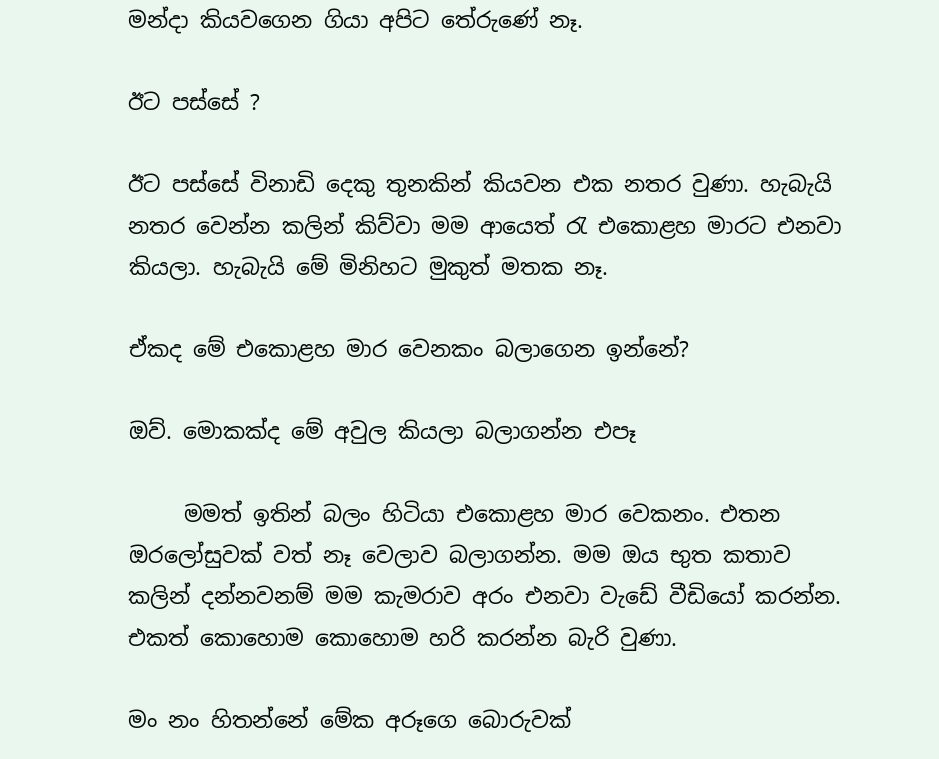මන්දා කියවගෙන ගියා අපිට තේරුණේ නෑ.

ඊට පස්සේ ?

ඊට පස්සේ විනාඩි දෙකු තුනකින් කියවන එක නතර වුණා. හැබැයි නතර වෙන්න කලින් කිව්වා මම ආයෙත් රැ එකොළහ මාරට එනවා කියලා. හැබැයි මේ මිනිහට මුකුත් මතක නෑ.

ඒකද මේ එකොළහ මාර වෙනකං බලාගෙන ඉන්නේ?

ඔව්. මොකක්ද මේ අවුල කියලා බලාගන්න එපෑ

     මමත් ඉතින් බලං හිටියා එකොළහ මාර වෙකනං. එතන ඔරලෝසුවක් වත් නෑ වෙලාව බලාගන්න. මම ඔය භුත කතාව කලින් දන්නවනම් මම කැමරාව අරං එනවා වැඩේ වීඩියෝ කරන්න. එකත් කොහොම කොහොම හරි කරන්න බැරි වුණා.

මං නං හිතන්නේ මේක අරූගෙ බොරුවක්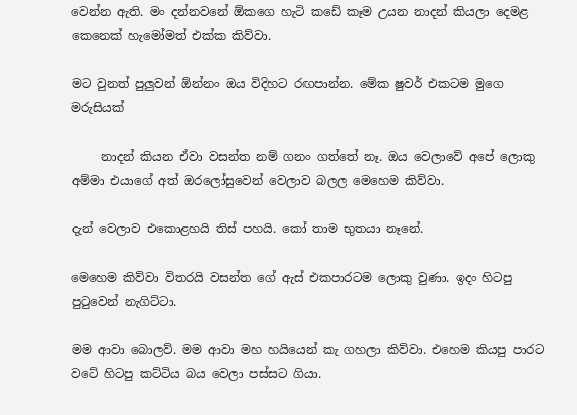වෙන්න ඇති. මං දන්නවනේ ඕකගෙ හැටි කඩේ කෑම උයන නාදන් කියලා දෙමළ කෙනෙක් හැමෝමත් එක්ක කිව්වා.

මට වුනත් පුලුවන් ඕන්නං ඔය විදිහට රඟපාන්න. මේක ෂුවර් එකටම මුගෙ මරුසියක්

     නාදන් කියන ඒවා වසන්ත නම් ගනං ගත්තේ නෑ. ඔය වෙලාවේ අපේ ලොකු අම්මා එයාගේ අත් ඔරලෝසුවෙන් වෙලාව බලල මෙහෙම කිව්වා.

දැන් වෙලාව එකොළහයි තිස් පහයි. කෝ තාම භුතයා නෑනේ.

මෙහෙම කිව්වා විතරයි වසන්ත ගේ ඇස් එකපාරටම ලොකු වුණා. ඉදං හිටපු පුටුවෙන් නැගිට්ටා.

මම ආවා බොලව්. මම ආවා මහ හයියෙන් කැ ගහලා කිව්වා. එහෙම කියපු පාරට වටේ හිටපු කට්ටිය බය වෙලා පස්සට ගියා.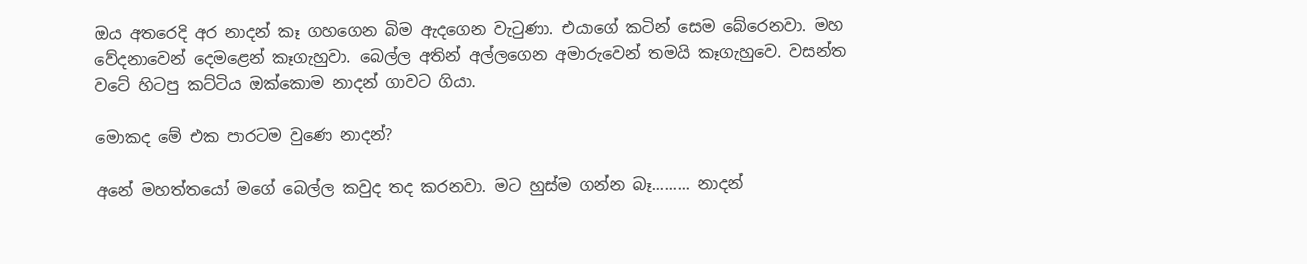ඔය අතරෙදි අර නාදන් කෑ ගහගෙන බිම ඇදගෙන වැටුණා. එයාගේ කටින් සෙම බේරෙනවා. මහ වේදනාවෙන් දෙමළෙන් කෑගැහුවා. බෙල්ල අතින් අල්ලගෙන අමාරුවෙන් තමයි කෑගැහුවෙ. වසන්ත වටේ හිටපු කට්ටිය ඔක්කොම නාදන් ගාවට ගියා.

මොකද මේ එක පාරටම වුණෙ නාදන්?

අනේ මහත්තයෝ මගේ බෙල්ල කවුද තද කරනවා. මට හුස්ම ගන්න බෑ......... නාදන්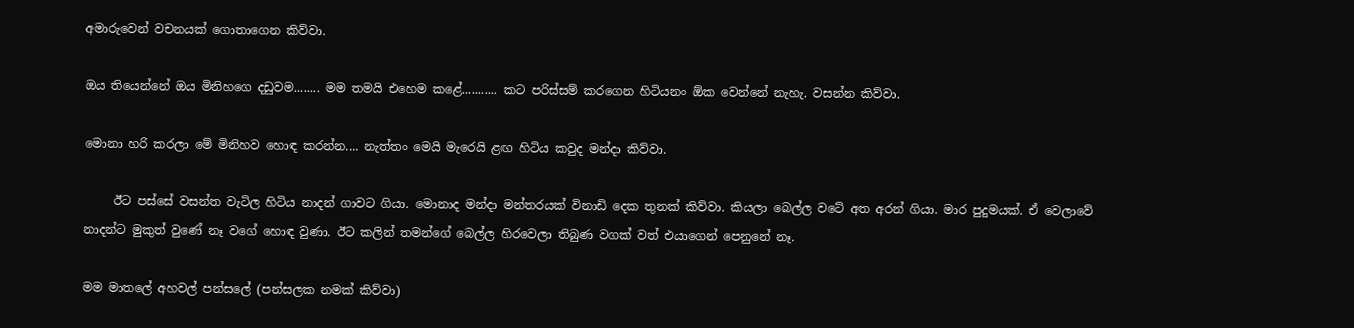අමාරුවෙන් වචනයක් ගොතාගෙන කිව්වා.

ඔය තියෙන්නේ ඔය මිනිහගෙ දඩුවම........ මම තමයි එහෙම කළේ........... කට පරිස්සම් කරගෙන හිටියනං ඕක වෙන්නේ නැහැ. වසන්න කිව්වා.

මොනා හරි කරලා මේ මිනිහව හොඳ කරන්න.... නැත්තං මෙයි මැරෙයි ළඟ හිටිය කවුද මන්දා කිව්වා.

     ඊට පස්සේ වසන්ත වැටිල හිටිය නාදන් ගාවට ගියා. මොනාද මන්දා මන්තරයක් විනාඩි දෙක තුනක් කිව්වා. කියලා බෙල්ල වටේ අත අරන් ගියා. මාර පුදුමයක්. ඒ වෙලාවේ නාදන්ට මුකුත් වුණේ නෑ වගේ හොඳ වුණා. ඊට කලින් තමන්ගේ බෙල්ල හිරවෙලා තිබුණ වගක් වත් එයාගෙන් පෙනුනේ නෑ.

මම මාතලේ අහවල් පන්සලේ (පන්සලක නමක් කිව්වා)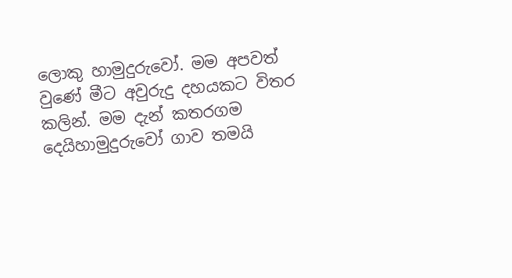ලොකු හාමුදුරුවෝ. මම අපවත් වුණේ මීට අවුරුදු දහයකට විතර කලින්. මම දැන් කතරගම දෙයිහාමුදුරුවෝ ගාව තමයි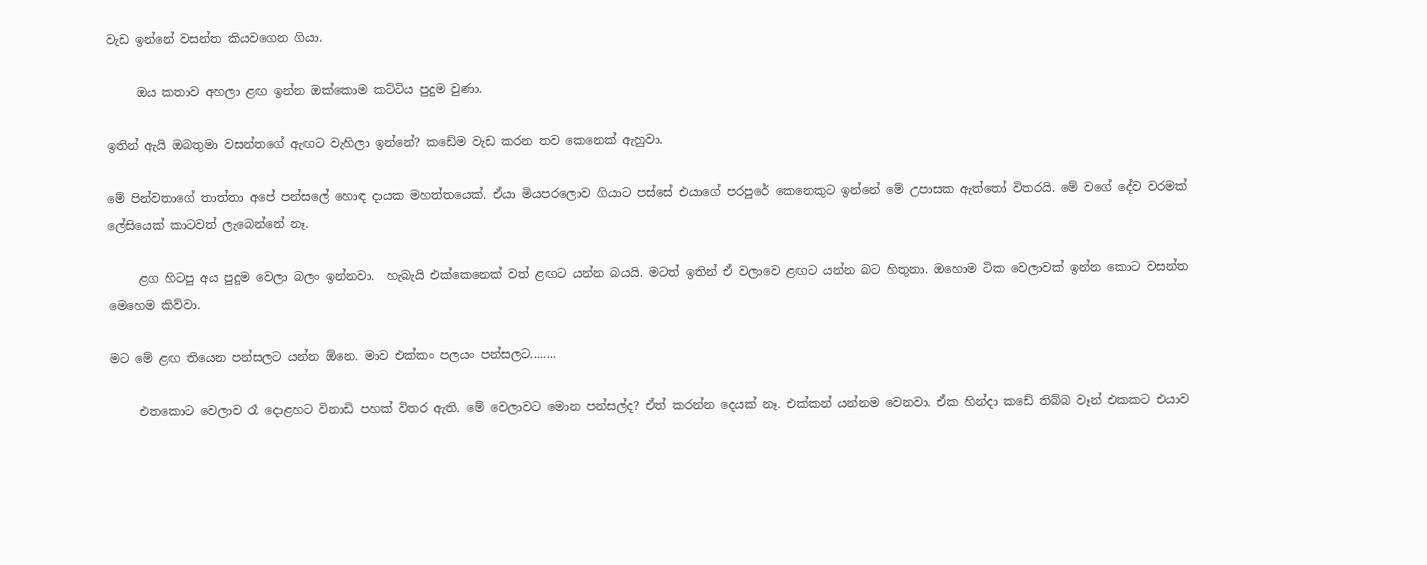වැඩ ඉන්නේ වසන්ත කියවගෙන ගියා.

     ඔය කතාව අහලා ළඟ ඉන්න ඔක්කොම කට්ටිය පුදුම වුණා.

ඉතින් ඇයි ඔබතුමා වසන්තගේ ඇඟට වැහිලා ඉන්නේ? කඩේම වැඩ කරන තව කෙනෙක් ඇහුවා.

මේ පින්වතාගේ තාත්තා අපේ පන්සලේ හොඳ දායක මහත්තයෙක්. ඒයා මියපරලොව ගියාට පස්සේ එයාගේ පරපුරේ කෙනෙකුට ඉන්නේ මේ උපාසක ඇත්තෝ විතරයි. මේ වගේ දේව වරමක් ලේසියෙක් කාටවත් ලැබෙන්නේ නෑ.

     ළග හිටපු අය පුදුම වෙලා බලං ඉන්නවා.  හැබැයි එක්කෙනෙක් වත් ළඟට යන්න බයයි. මටත් ඉතින් ඒ වලාවෙ ළඟට යන්න බට හිතුනා. ඔහොම ටික වෙලාවක් ඉන්න කොට වසන්ත මෙහෙම කිව්වා.

මට මේ ළඟ තියෙන පන්සලට යන්න ඕනෙ. මාව එක්කං පලයං පන්සලට........

     එතකොට වෙලාව රෑ දොළහට විනාඩි පහක් විතර ඇති. මේ වෙලාවට මොන පන්සල්ද? ඒත් කරන්න දෙයක් නෑ. එක්කන් යන්නම වෙනවා. ඒක හින්දා කඩේ තිබ්බ වෑන් එකකට එයාව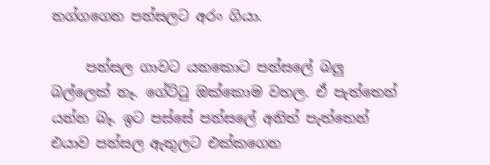නග්ගගෙන පන්සලට අරං ගියා.

     පන්සල ගාවට යනකොට පන්සලේ බලු බල්ලෙක් නෑ. ගේට්ටු ඔක්කොම වහල. ඒ පැත්තෙන් යන්න බෑ. ඉට පස්සේ පන්සලේ අනිත් පැත්තෙන් එයාව පන්සල ඇතුලට එක්කගෙන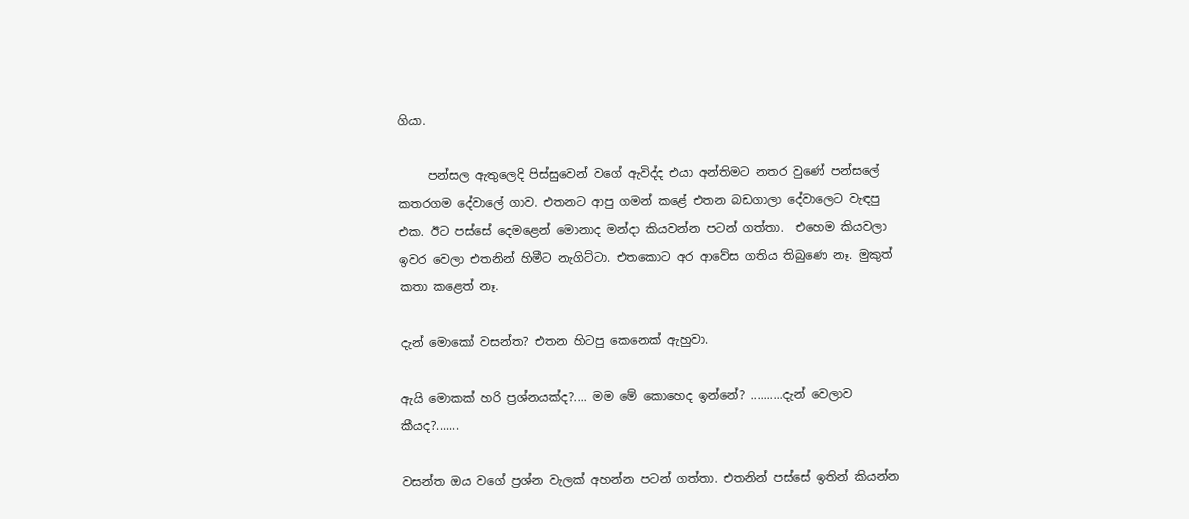ගියා.

     පන්සල ඇතුලෙදි පිස්සුවෙන් වගේ ඇවිද්ද එයා අන්තිමට නතර වුණේ පන්සලේ කතරගම දේවාලේ ගාව. එතනට ආපු ගමන් කළේ එතන බඩගාලා දේවාලෙට වැඳපු එක. ඊට පස්සේ දෙමළෙන් මොනාද මන්දා කියවන්න පටන් ගත්තා.  එහෙම කියවලා ඉවර වෙලා එතනින් හිමීට නැගිට්ටා. එතකොට අර ආවේස ගතිය තිබුණෙ නෑ. මුකුත් කතා කළෙත් නෑ.

දැන් මොකෝ වසන්ත? එතන හිටපු කෙනෙක් ඇහුවා.

ඇයි මොකක් හරි ප්‍රශ්නයක්ද?.... මම මේ කොහෙද ඉන්නේ? ..........දැන් වෙලාව කීයද?.......

වසන්ත ඔය වගේ ප්‍රශ්න වැලක් අහන්න පටන් ගත්තා. එතනින් පස්සේ ඉතින් කියන්න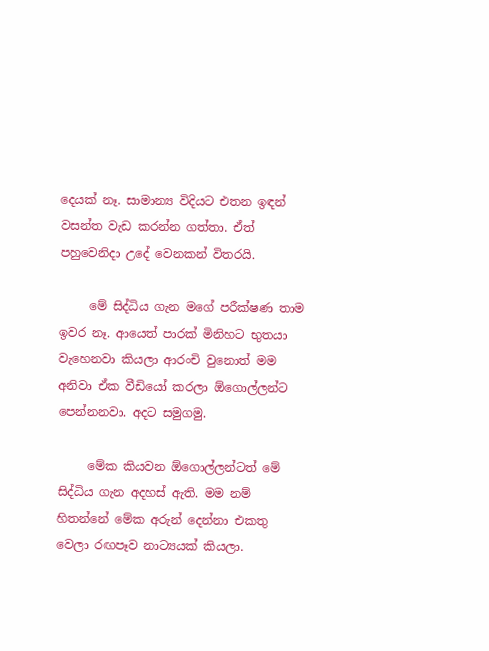දෙයක් නෑ. සාමාන්‍ය විදියට එතන ඉඳන් වසන්ත වැඩ කරන්න ගත්තා. ඒත් පහුවෙනිදා උදේ වෙනකන් විතරයි.

     මේ සිද්ධිය ගැන මගේ පරීක්ෂණ තාම ඉවර නෑ. ආයෙත් පාරක් මිනිහට භුතයා වැහෙනවා කියලා ආරංචි වුනොත් මම අනිවා ඒක වීඩියෝ කරලා ඕගොල්ලන්ට පෙන්නනවා. අදට සමුගමු.

     මේක කියවන ඕගොල්ලන්ටත් මේ සිද්ධිය ගැන අදහස් ඇති. මම නම් හිතන්නේ මේක අරුන් දෙන්නා එකතු වෙලා රඟපෑව නාට්‍යයක් කියලා.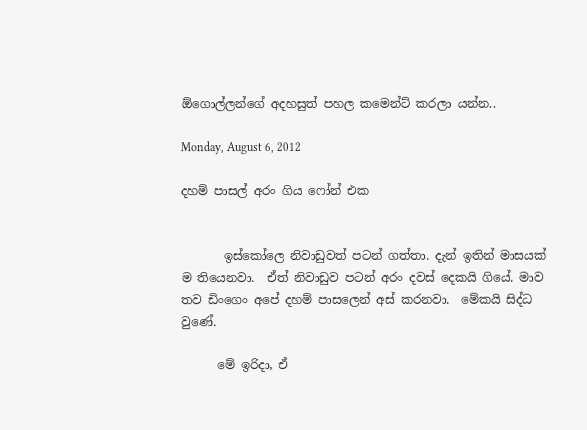ඕගොල්ල‍න්ගේ අදහසුත් පහල කමෙන්ට් කරලා යන්න..

Monday, August 6, 2012

දහම් පාසල් අරං ගිය ෆෝන් එක


       ඉස්කෝලෙ නිවාඩුවත් පටන් ගත්තා. දැන් ඉතින් මාසයක් ම තියෙනවා.  ඒත් නිවාඩුව පටන් අරං දවස් දෙකයි ගියේ. මාව තව ඩිංගෙං අපේ දහම් පාසලෙන් අස් කරනවා.  මේකයි සිද්ධ වුණේ.

      මේ ඉරිදා, ඒ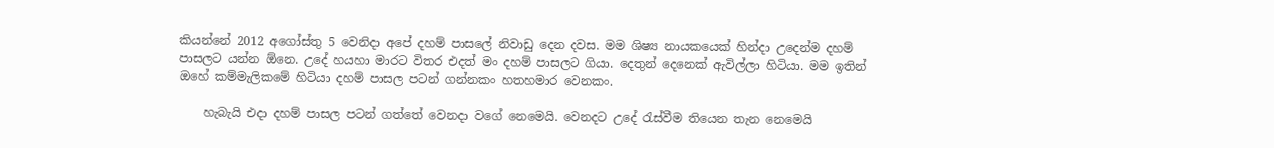කියන්නේ 2012 අගෝස්තු 5 වෙනිදා අපේ දහම් පාසලේ නිවාඩු දෙන දවස. මම ශිෂ්‍ය නායකයෙක් හින්දා උදෙන්ම දහම් පාසලට යන්න ඕනෙ. උදේ හයහා මාරට විතර එදත් මං දහම් පාසලට ගියා. දෙතුන් දෙනෙක් ඇවිල්ලා හිටියා. මම ඉතින් ඔහේ කම්මැලිකමේ හිටියා දහම් පාසල පටන් ගන්නකං හතහමාර වෙනකං.

    හැබැයි එදා දහම් පාසල පටන් ගත්තේ වෙනදා වගේ නෙමෙයි. වෙනදට උදේ රැස්වීම තියෙන තැන නෙමෙයි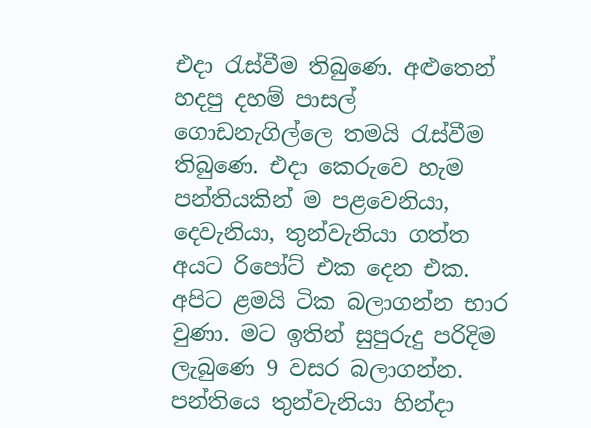එදා රැස්වීම තිබුණෙ. අළුතෙන් හදපු දහම් පාසල් ගොඩනැගිල්ලෙ තමයි රැස්වීම තිබුණෙ. එදා කෙරුවෙ හැම පන්තියකින් ම පළවෙනියා, දෙවැනියා, තුන්වැනියා ගත්ත අයට රිපෝට් එක දෙන එක. අපිට ළමයි ටික බලාගන්න භාර වුණා. මට ඉතින් සුපුරුදු පරිදිම ලැබුණෙ 9 වසර බලාගන්න. පන්තියෙ තුන්වැනියා හින්දා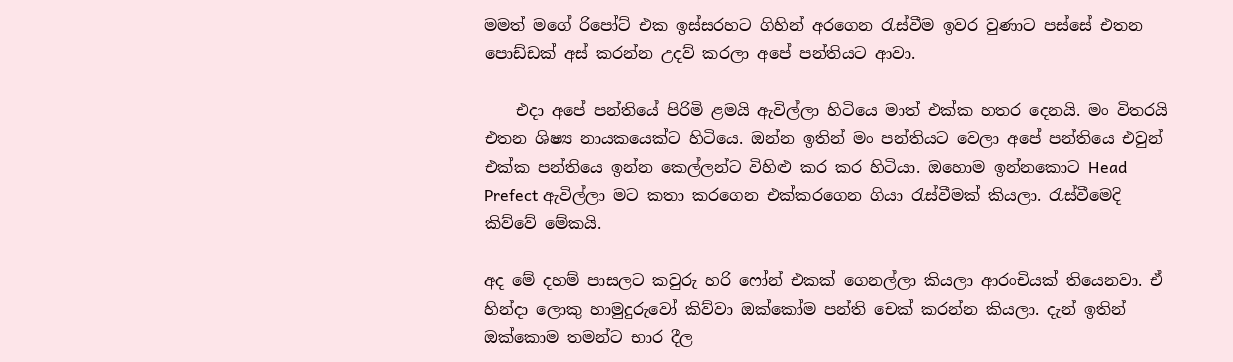මමත් මගේ රිපෝට් එක ඉස්සරහට ගිහින් අරගෙන රැස්වීම ඉවර වුණාට පස්සේ එතන පොඩ්ඩක් අස් කරන්න උදව් කරලා අපේ පන්තියට ආවා.

    එදා අපේ පන්තියේ පිරිමි ළමයි ඇවිල්ලා හිටියෙ මාත් එක්ක හතර දෙනයි. මං විතරයි එතන ශිෂ්‍ය නායකයෙක්ට හිටියෙ. ඔන්න ඉතින් මං පන්තියට වෙලා අපේ පන්තියෙ එවුන් එක්ක පන්තියෙ ඉන්න කෙල්ලන්ට විහිළු කර කර හිටියා. ඔහොම ඉන්නකොට Head Prefect ඇවිල්ලා මට කතා කරගෙන එක්කරගෙන ගියා රැස්වීමක් කියලා. රැස්වීමෙදි කිව්වේ මේකයි.

අද මේ දහම් පාසලට කවුරු හරි ෆෝන් එකක් ගෙනල්ලා කියලා ආරංචියක් තියෙනවා. ඒ හින්දා ලොකු හාමුදුරුවෝ කිව්වා ඔක්කෝම පන්ති චෙක් කරන්න කියලා. දැන් ඉතින් ඔක්කොම තමන්ට භාර දීල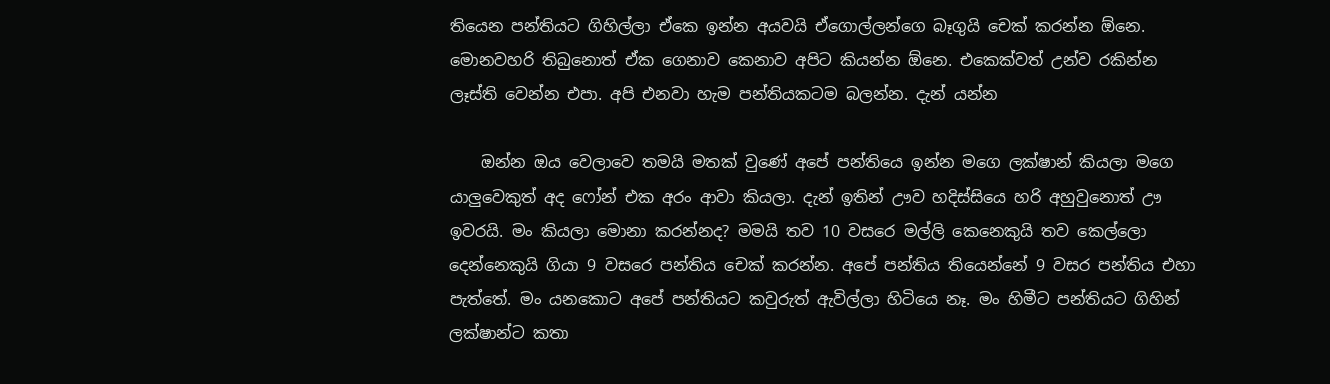තියෙන පන්තියට ගිහිල්ලා ඒකෙ ඉන්න අයවයි ඒගොල්ලන්ගෙ බෑගුයි චෙක් කරන්න ඕනෙ. මොනවහරි තිබුනොත් ඒක ගෙනාව කෙනාව අපිට කියන්න ඕනෙ. එකෙක්වත් උන්ව රකින්න ලෑස්ති වෙන්න එපා. අපි එනවා හැම පන්තියකටම බලන්න. දැන් යන්න

    ඔන්න ඔය වෙලාවෙ තමයි මතක් වුණේ අපේ පන්තියෙ ඉන්න මගෙ ලක්ෂාන් කියලා මගෙ යාලුවෙකුත් අද ෆෝන් එක අරං ආවා කියලා. දැන් ඉතින් ඌව හදිස්සියෙ හරි අහුවුනොත් ඌ ඉවරයි. මං කියලා මොනා කරන්නද? මමයි තව 10 වසරෙ මල්ලි කෙනෙකුයි තව කෙල්ලො දෙන්නෙකුයි ගියා 9 වසරෙ පන්තිය චෙක් කරන්න. අපේ පන්තිය තියෙන්නේ 9 වසර පන්තිය එහා පැත්තේ. මං යනකොට අපේ පන්තියට කවුරුත් ඇවිල්ලා හිටියෙ නෑ. මං හිමීට පන්තියට ගිහින් ලක්ෂාන්ට කතා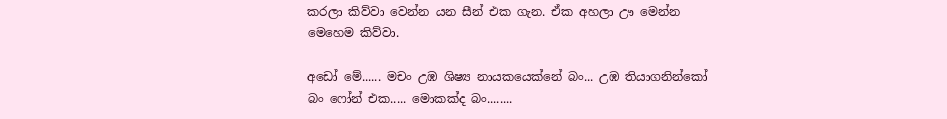කරලා කිව්වා වෙන්න යන සීන් එක ගැන. ඒක අහලා ඌ මෙන්න මෙහෙම කිව්වා.

අඩෝ මේ...... මචං උඹ ශිෂ්‍ය නායකයෙක්නේ බං... උඹ තියාගනින්කෝ බං ෆෝන් එක..... මොකක්ද බං........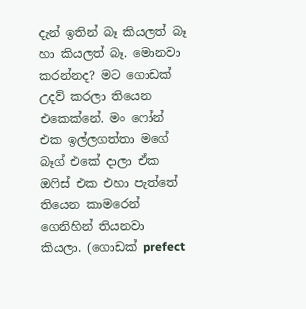දැන් ඉතින් බෑ කියලත් බෑ හා කියලත් බෑ. මොනවා කරන්නද? මට ගොඩක් උදව් කරලා තියෙන එකෙක්නේ. මං ෆෝන් එක ඉල්ලගත්තා මගේ බෑග් එකේ දාලා ඒක ඔෆිස් එක එහා පැත්තේ තියෙන කාමරෙන් ගෙනිහින් තියනවා කියලා. (ගොඩක් prefect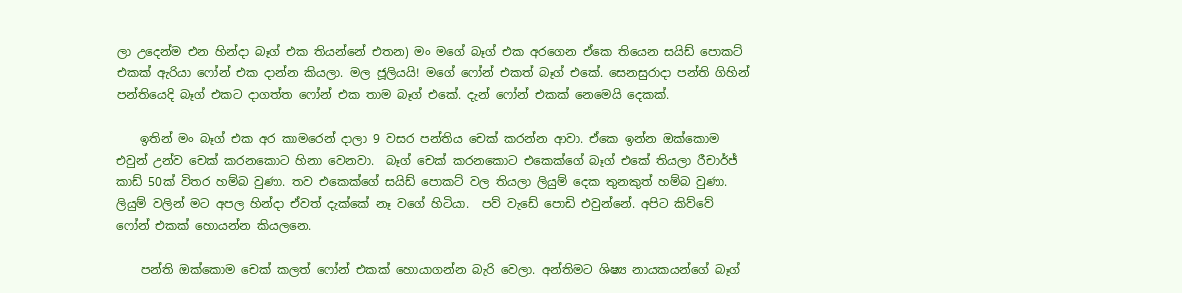ලා උදෙන්ම එන හින්දා බෑග් එක තියන්නේ එතන) මං මගේ බෑග් එක අරගෙන ඒකෙ තියෙන සයිඩ් පොකට් එකක් ඇරියා ‍ෆෝන් එක දාන්න කියලා. මල ජූලියයි! මගේ ‍ෆෝන් එකත් බෑග් එකේ. සෙනසුරාදා පන්ති ගිහින් පන්තියෙදි බෑග් එකට දාගත්ත ෆෝන් එක තාම බෑග් එකේ. දැන් ෆෝන් එකක් නෙමෙයි දෙකක්.

    ඉතින් මං බෑග් එක අර කාමරෙන් දාලා 9 වසර පන්තිය චෙක් කරන්න ආවා. ඒකෙ ඉන්න ඔක්කොම එවුන් උන්ව චෙක් කරනකොට හිනා වෙනවා.  බෑග් චෙක් කරනකොට එකෙක්ගේ බෑග් එකේ තියලා රීචාර්ජ් කාඩ් 50ක් විතර හම්බ වුණා. තව එකෙක්ගේ සයිඩ් පොකට් වල තියලා ලියුම් දෙක තුනකුත් හම්බ වුණා. ලියුම් වලින් මට අපල හින්දා ඒවත් දැක්කේ නෑ වගේ හිටියා.  පව් වැඩේ පොඩි එවුන්නේ. අපිට කිව්වේ ෆෝන් එකක් හොයන්න කියලනෙ.

    පන්ති ඔක්කොම චෙක් කලත් ෆෝන් එකක් හොයාගන්න බැරි වෙලා. අන්තිමට ශිෂ්‍ය නායකයන්ගේ බෑග්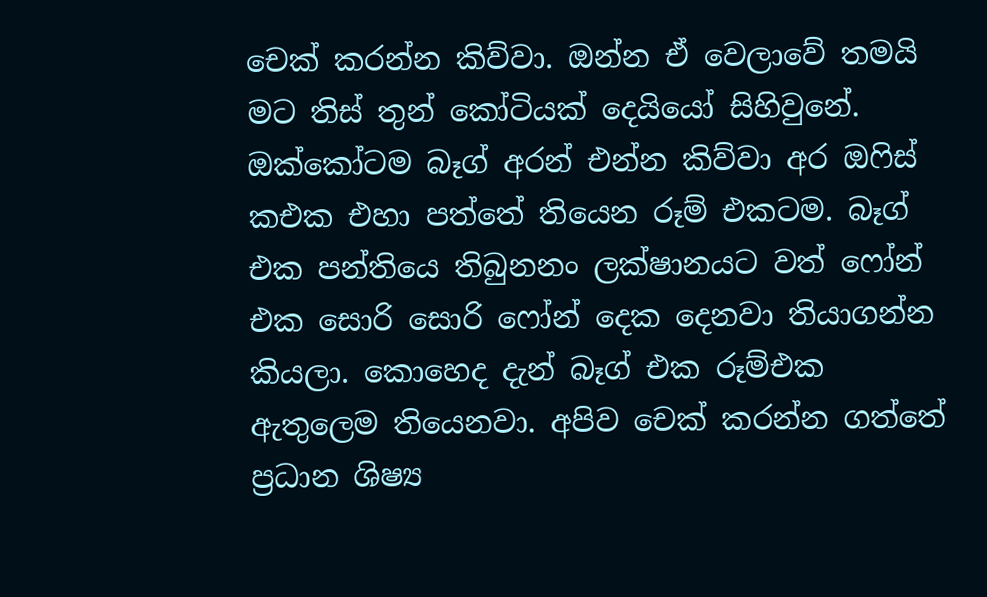චෙක් කරන්න කිව්වා. ඔන්න ඒ වෙලාවේ තමයි මට තිස් තුන් කෝටියක් දෙයියෝ සිහිවුනේ. ඔක්කෝටම බෑග් අරන් එන්න කිව්වා අර ඔෆිස් ක‍එක එහා පත්තේ තියෙන රූම් එකටම. බෑග් එක පන්තියෙ තිබුනනං ලක්ෂානයට වත් ෆෝන් එක සොරි සොරි ෆෝන් දෙක දෙනවා තියාගන්න කියලා. කොහෙද දැන් බෑග් එක රූම්එක ඇතුලෙම තියෙනවා. අපිව චෙක් කරන්න ගත්තේ ප්‍රධාන ශිෂ්‍ය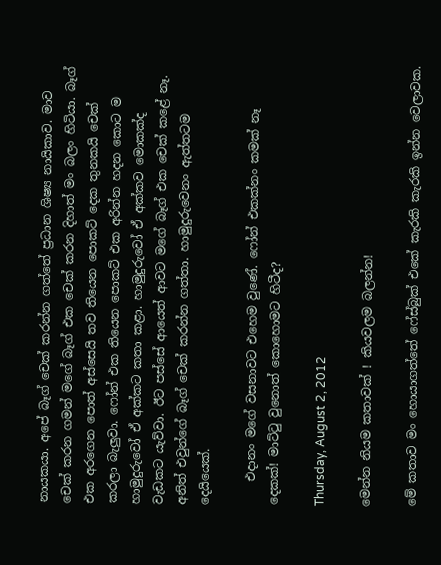නායකයා. අපේ බෑග් චෙක් කරන්න ගත්තේ ප්‍රධාන ශිෂ්‍ය නායිකාව. මාව චෙක් කරන ගමන් මගේ බෑග් එක චෙක් කරන දිහාත් මං බලං හිටියා. බෑග් එක අරගෙන පොත් අස්සෙයි තව තියෙන පොකට් දෙක තුනකයි චෙක් කරලා බැලුවා. ෆෝන් එක තියෙන පොකට් එක අරින්න හදන කොට ම හාමුදුරුවෝ ඒ අක්කට කතා කළා. හාමුදුරුවෝ ඒ අක්කව මොකක්ද වැඩකට යැව්වා. ඊ‍ට පස්සේ ආයෙත් ආවට මගේ බෑග් එක චෙක් කළේ නෑ. අනිත් එවුන්ගේ බෑග් චෙක් කරන්න ගත්තා. හාමුදුරුවෙනං ඇත්තටම දෙයියෙක්.

    එදානං මගේ වසනාවට එහෙම වුණේ. ෆෝන් එකක්නං කමක් නෑ දෙකක්! මාට්ටු වුනොත් කොහොමට හිටීද?

Thursday, August 2, 2012

මෙන්න නියම කතාවක් ! කියවලම බලන්න!

මේ කතාව මං හොයාගත්තේ ෆේස්බුක් එකේ කැරකි කැරකි ඉන්න වෙලාවක.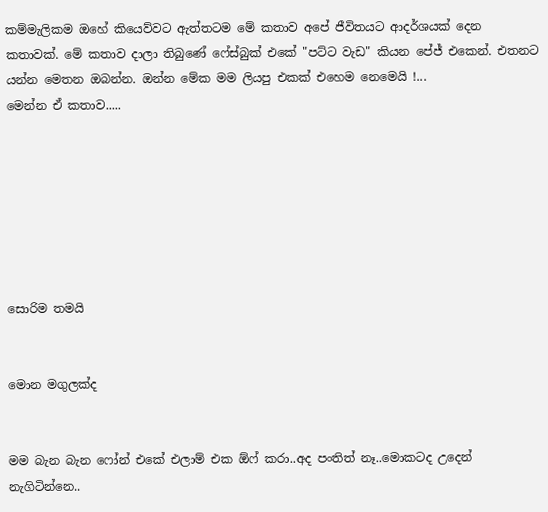කම්මැලිකම ඔහේ කියෙව්වට ඇත්තටම මේ කතාව අපේ ජීවිතයට ආදර්ශයක් දෙන කතාවක්. මේ කතාව දාලා තිබුණේ ෆේස්බුක් එකේ "පට්ට වැඩ" කියන පේජ් එකෙන්. එතනට යන්න මෙතන ඔබන්න. ඔන්න මේක මම ලියපු එකක් එහෙම නෙමෙයි !...
මෙන්න ඒ කතාව.....







සොරිම තමයි


මොන මගුලක්ද


මම බැන බැන ෆෝන් එකේ එලාම් එක ඕෆ් කරා..අද පංතිත් නෑ..මොකටද උදෙන් නැගිටින්නෙ..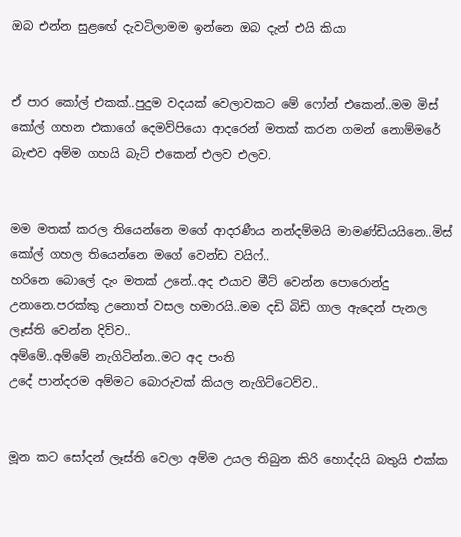ඔබ එන්න සුළඟේ දැවටිලාමම ඉන්නෙ ඔබ දැන් එයි කියා


ඒ පාර කෝල් එකක්..පුදුම වදයක් වෙලාවකට මේ ෆෝන් එකෙන්..මම මිස් කෝල් ගහන එකාගේ දෙමව්පියො ආදරෙන් මතක් කරන ගමන් නොම්මරේ බැළුව අම්ම ගහයි බැට් එකෙන් එලව එලව.


මම මතක් කරල තියෙන්නෙ මගේ ආදරණීය නන්දම්මයි මාමණ්ඩියයිනෙ..මිස් කෝල් ගහල තියෙන්නෙ මගේ වෙන්ඩ වයිෆ්..
හරිනෙ බොලේ දැං මතක් උනේ..අද එයාව මීට් වෙන්න පොරොන්දු උනානෙ.පරක්කු උනොත් වසල හමාරයි..මම දඩි බිඩි ගාල ඇදෙන් පැනල ලෑස්ති වෙන්න දිව්ව..
අම්මේ..අම්මේ නැගිටින්න..මට අද පංති
උදේ පාන්දරම අම්මට බොරුවක් කියල නැගිට්ටෙව්ව..


මූන කට සෝදන් ලෑස්ති වෙලා අම්ම උයල තිබුන කිරි හොද්දයි බතුයි එක්ක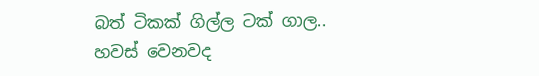බත් ටිකක් ගිල්ල ටක් ගාල..
හවස් වෙනවද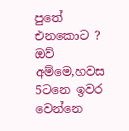පුතේ එනකොට ?
ඔව් අම්මෙ,හවස 5ටනෙ ඉවර වෙන්නෙ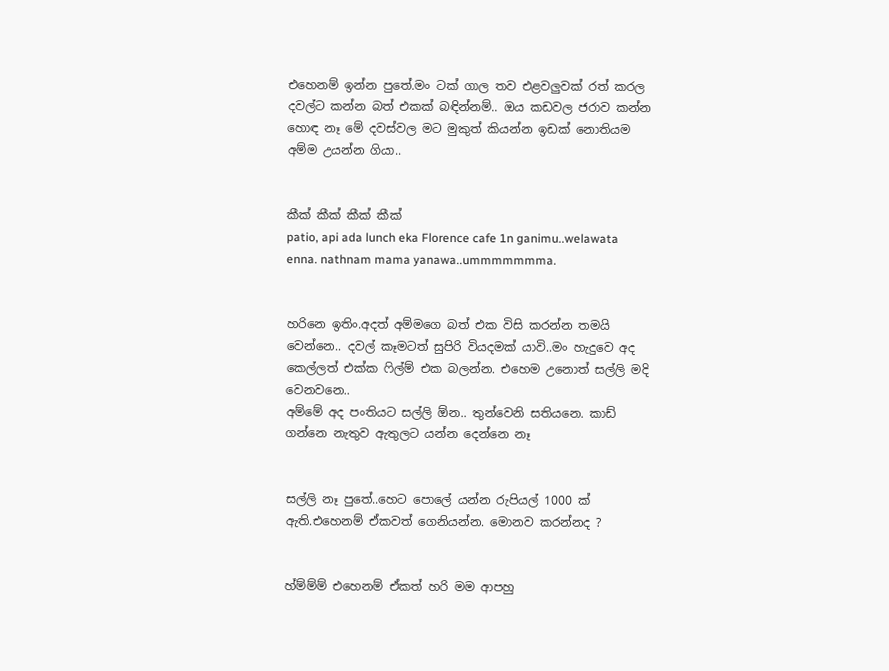එහෙනම් ඉන්න පුතේ.මං ටක් ගාල තව එළවලුවක් රත් කරල දවල්ට කන්න බත් එකක් බඳින්නම්.. ඔය කඩවල ජරාව කන්න හොඳ නෑ මේ දවස්වල මට මුකුත් කියන්න ඉඩක් නොතියම අම්ම උයන්න ගියා..


කීක් කීක් කීක් කීක්
patio, api ada lunch eka Florence cafe 1n ganimu..welawata
enna. nathnam mama yanawa..ummmmmmma.


හරිනෙ ඉතිං.අදත් අම්මගෙ බත් එක විසි කරන්න තමයි වෙන්නෙ.. දවල් කෑමටත් සුපිරි වියදමක් යාවි..මං හැදුවෙ අද කෙල්ලත් එක්ක ෆිල්ම් එක බලන්න. එහෙම උනොත් සල්ලි මදි වෙනවනෙ..
අම්මේ අද පංතියට සල්ලි ඕන.. තුන්වෙනි සතියනෙ. කාඩ් ගන්නෙ නැතුව ඇතුලට යන්න දෙන්නෙ නෑ


සල්ලි නෑ පුතේ..හෙට පොලේ යන්න රුපියල් 1000 ක් ඇති.එහෙනම් ඒකවත් ගෙනියන්න. මොනව කරන්නද ?


හ්ම්ම්ම් එහෙනම් ඒකත් හරි මම ආපහු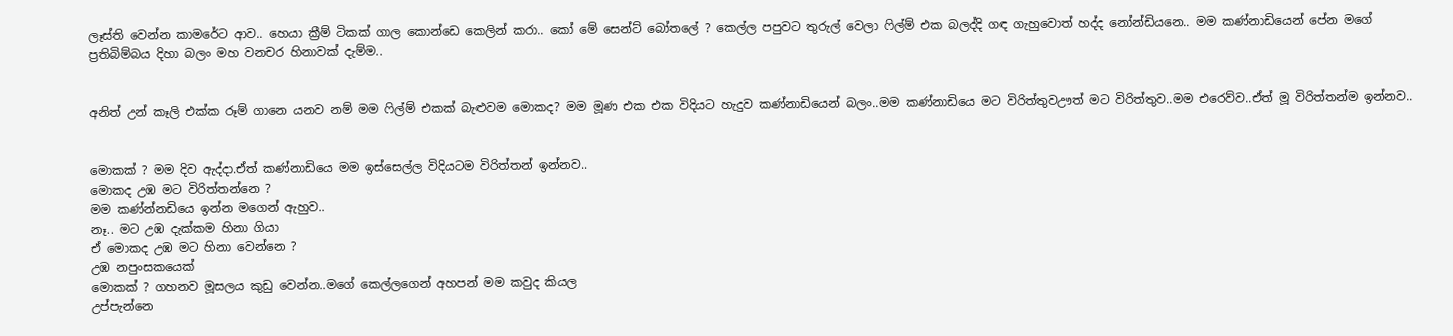ලෑස්ති වෙන්න කාමරේට ආව.. හෙයා ක්‍රීම් ටිකක් ගාල කොන්ඩෙ කෙලින් කරා.. කෝ මේ සෙන්ට් බෝතලේ ? කෙල්ල පපුවට තුරුල් වෙලා ෆිල්ම් එක බලද්දි ගඳ ගැහුවොත් හද්ද නෝන්ඩියනෙ.. මම කණ්නාඩියෙන් පේන මගේ ප්‍රතිබිම්බය දිහා බලං මහ වනචර හිනාවක් දැම්ම..


අනිත් උන් කෑලි එක්ක රූම් ගානෙ යනව නම් මම ෆිල්ම් එකක් බැළුවම මොකද? මම මූණ එක එක විදියට හැදුව කණ්නාඩියෙන් බලං..මම කණ්නාඩියෙ මට විරිත්තුවඌත් මට විරිත්තුව..මම එරෙව්ව..ඒත් මූ විරිත්තන්ම ඉන්නව..


මොකක් ? මම දිව ඇද්දා.ඒත් කණ්නාඩියෙ මම ඉස්සෙල්ල විදියටම විරිත්තන් ඉන්නව..
මොකද උඹ මට විරිත්තන්නෙ ?
මම කණ්න්නඩියෙ ඉන්න මගෙන් ඇහුව..
නෑ.. මට උඹ දැක්කම හිනා ගියා
ඒ මොකද උඹ මට හිනා වෙන්නෙ ?
උඹ නපුංසකයෙක්
මොකක් ? ගහනව මූසලය කුඩු වෙන්න..මගේ කෙල්ලගෙන් අහපන් මම කවුද කියල
උප්පැන්නෙ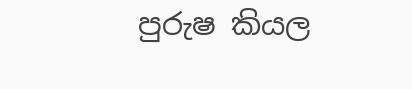පුරුෂ කියල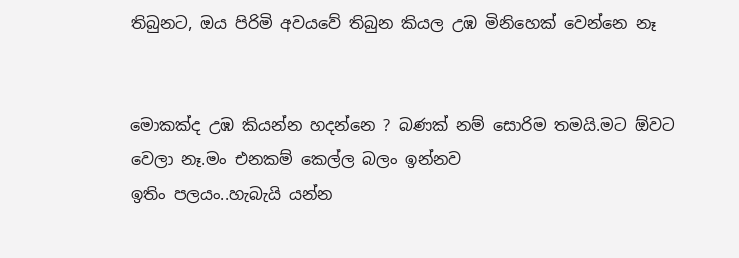තිබුනට, ඔය පිරිමි අවයවේ තිබුන කියල උඹ මිනිහෙක් වෙන්නෙ නෑ


මොකක්ද උඹ කියන්න හදන්නෙ ? බණක් නම් සොරිම තමයි.මට ඕවට වෙලා නෑ.මං එනකම් කෙල්ල බලං ඉන්නව
ඉතිං පලයං..හැබැයි යන්න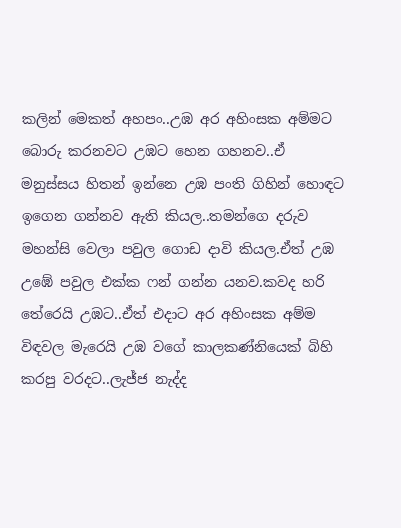කලින් මෙකත් අහපං..උඹ අර අහිංසක අම්මට බොරු කරනවට උඹට හෙන ගහනව..ඒ මනුස්සය හිතන් ඉන්නෙ උඹ පංති ගිහින් හොඳට ඉගෙන ගන්නව ඇති කියල..තමන්ගෙ දරුව මහන්සි වෙලා පවුල ගොඩ දාවි කියල.ඒත් උඹ උඹේ පවුල එක්ක ෆන් ගන්න යනව.කවද හරි තේරෙයි උඹට..ඒත් එදාට අර අහිංසක අම්ම විඳවල මැරෙයි උඹ වගේ කාලකණ්නියෙක් බිහි කරපු වරදට..ලැජ්ජ නැද්ද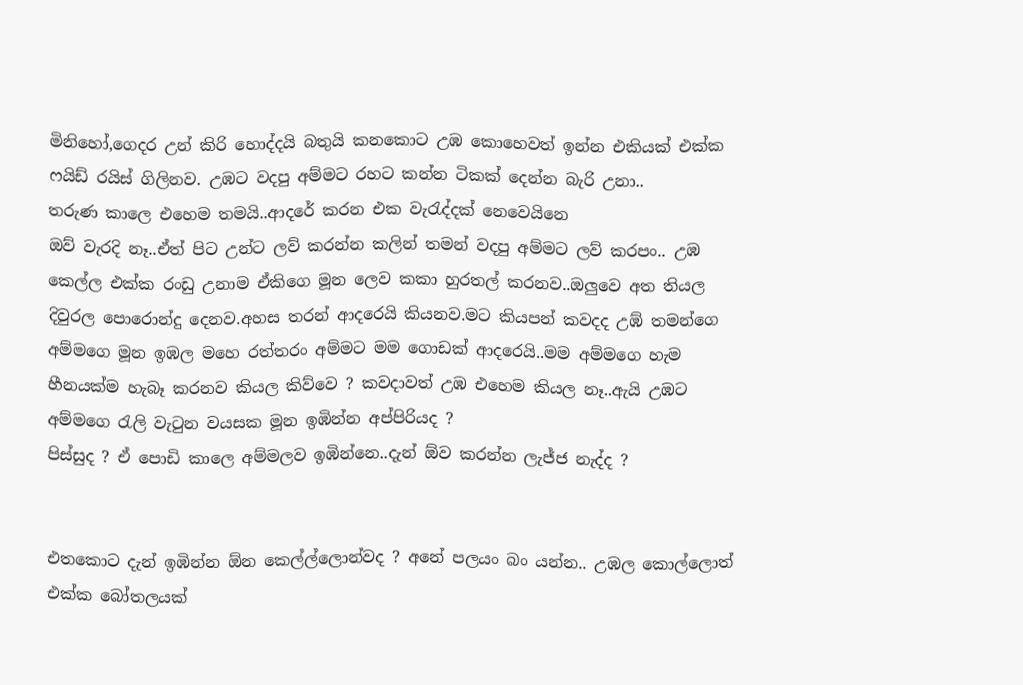මිනිහෝ,ගෙදර උන් කිරි හොද්දයි බතුයි කනකොට උඹ කොහෙවත් ඉන්න එකියක් එක්ක ෆයිඩ් රයිස් ගිලිනව. උඹට වදපු අම්මට රහට කන්න ටිකක් දෙන්න බැරි උනා..
තරුණ කාලෙ එහෙම තමයි..ආදරේ කරන එක වැරැද්දක් නෙවෙයිනෙ
ඔව් වැරදි නෑ..ඒත් පිට උන්ට ලව් කරන්න කලින් තමන් වදපු අම්මට ලව් කරපං.. උඹ කෙල්ල එක්ක රංඩු උනාම ඒකිගෙ මූන ලෙව කකා හුරතල් කරනව..ඔලුවෙ අත තියල දිවුරල පොරොන්දු දෙනව.අහස තරන් ආදරෙයි කියනව.මට කියපන් කවදද උඹ් තමන්ගෙ අම්මගෙ මූන ඉඹල මහෙ රත්තරං අම්මට මම ගොඩක් ආදරෙයි..මම අම්මගෙ හැම හීනයක්ම හැබෑ කරනව කියල කිව්වෙ ? කවදාවත් උඹ එහෙම කියල නෑ..ඇයි උඹට අම්මගෙ රැලි වැටුන වයසක මූන ඉඹින්න අප්පිරියද ?
පිස්සුද ? ඒ පොඩි කාලෙ අම්මලව ඉඹින්නෙ..දැන් ඕව කරන්න ලැජ්ජ නැද්ද ?


එතකොට දැන් ඉඹින්න ඕන කෙල්ල්ලොන්වද ? අනේ පලයං බං යන්න.. උඹල කොල්ලොත් එක්ක බෝතලයක්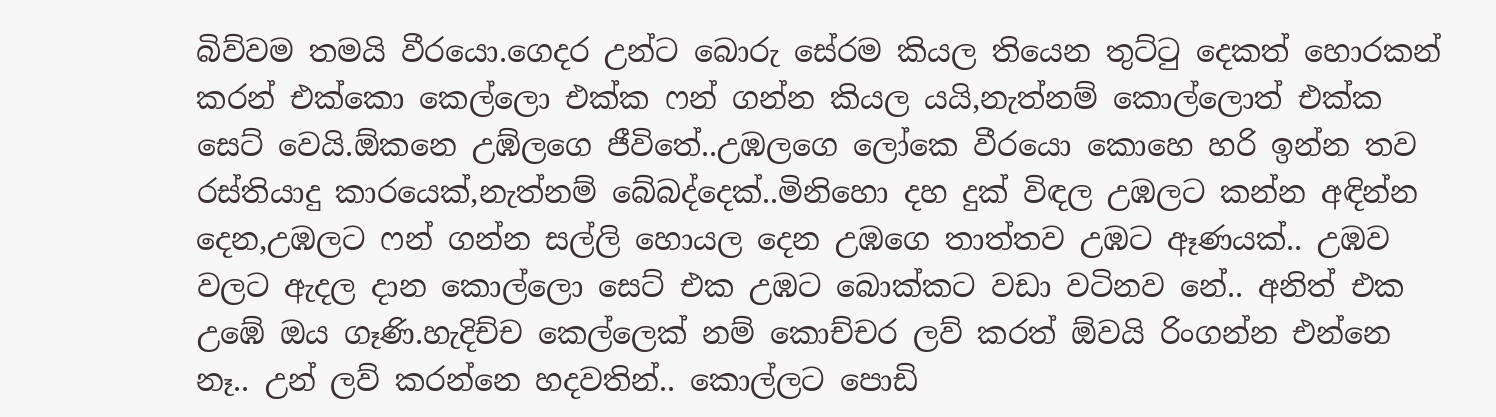බිව්වම තමයි වීරයො.ගෙදර උන්ට බොරු සේරම කියල තියෙන තුට්ටු දෙකත් හොරකන් කරන් එක්කො කෙල්ලො එක්ක ෆන් ගන්න කියල යයි,නැත්නම් කොල්ලොත් එක්ක සෙට් වෙයි.ඕකනෙ උඹ්ලගෙ ජීවිතේ..උඹලගෙ ලෝකෙ වීරයො කොහෙ හරි ඉන්න තව රස්තියාදු කාරයෙක්,නැත්නම් බේබද්දෙක්..මිනිහො දහ දුක් විඳල උඹලට කන්න අඳින්න දෙන,උඹලට ෆන් ගන්න සල්ලි හොයල දෙන උඹගෙ තාත්තව උඹට ඈණයක්.. උඹව වලට ඇදල දාන කොල්ලො සෙට් එක උඹට බොක්කට වඩා වටිනව නේ.. අනිත් එක උඹේ ඔය ගෑණි.හැදිච්ච කෙල්ලෙක් නම් කොච්චර ලව් කරත් ඕවයි රිංගන්න එන්නෙ නෑ.. උන් ලව් කරන්නෙ හදවතින්.. කොල්ලට පොඩි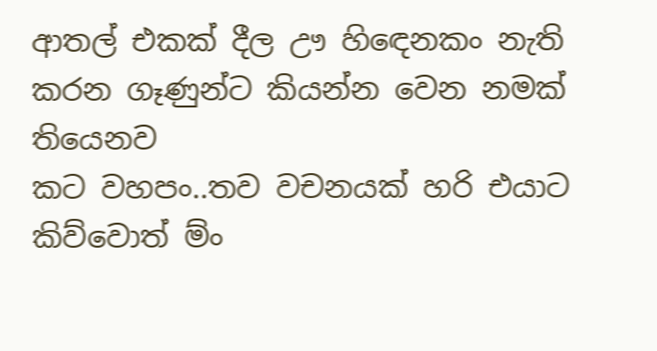ආතල් එකක් දීල ඌ හිඳෙනකං නැති කරන ගෑණුන්ට කියන්න වෙන නමක් තියෙනව
කට වහපං..තව වචනයක් හරි එයාට කිව්වොත් ම්ං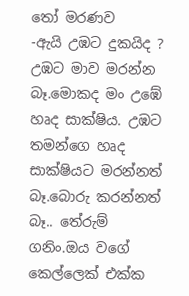තෝ මරණව
-ඇයි උඹට දුකයිද ? උඹට මාව මරන්න බෑ.මොකද මං උඹේ හෘද සාක්ෂිය. උඹට තමන්ගෙ හෘද සාක්ෂියට මරන්නත් බෑ.බොරු කරන්නත් බෑ.. තේරුම් ගනිං.ඔය වගේ කෙල්ලෙක් එක්ක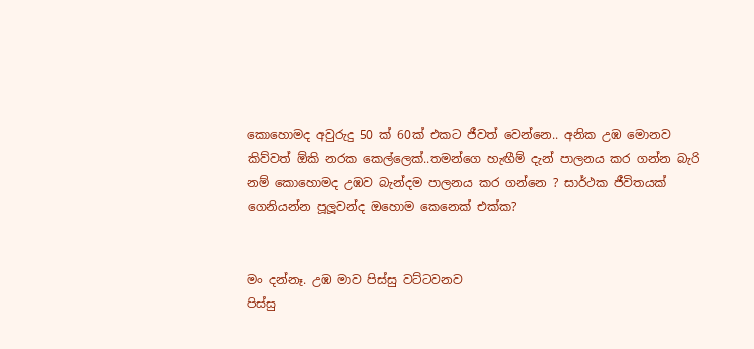කොහොමද අවුරුදු 50 ක් 60ක් එකට ජීවත් වෙන්නෙ.. අනික උඹ මොනව කිව්වත් ඕකි නරක කෙල්ලෙක්..තමන්ගෙ හැඟීම් දැන් පාලනය කර ගන්න බැරි නම් කොහොමද උඹව බැන්දම පාලනය කර ගන්නෙ ? සාර්ථක ජීවිතයක් ගෙනියන්න පූලූවන්ද ඔහොම කෙනෙක් එක්ක?


මං දන්නෑ. උඹ මාව පිස්සු වට්ටවනව
පිස්සු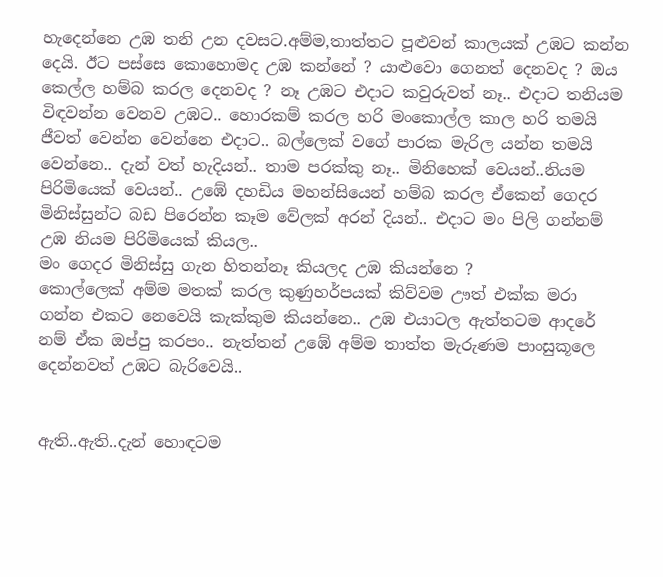හැදෙන්නෙ උඹ තනි උන දවසට.අම්ම,තාත්තට පූළුවන් කාලයක් උඹට කන්න දෙයි. ඊට පස්සෙ කොහොමද උඹ කන්නේ ? යාළුවො ගෙනත් දෙනවද ? ඔය කෙල්ල හම්බ කරල දෙනවද ? නෑ උඹට එදාට කවුරුවත් නෑ.. එදාට තනියම විඳවන්න වෙනව උඹට.. හොරකම් කරල හරි මංකොල්ල කාල හරි තමයි ජීවත් වෙන්න වෙන්නෙ එදාට.. බල්ලෙක් වගේ පාරක මැරිල යන්න තමයි වෙන්නෙ.. දැන් වත් හැදියන්.. තාම පරක්කු නෑ.. මිනිහෙක් වෙයන්..නියම පිරිමියෙක් වෙයන්.. උඹේ දහඩිය මහන්සියෙන් හම්බ කරල ඒකෙන් ගෙදර මිනිස්සුන්ට බඩ පිරෙන්න කෑම වේලක් අරන් දියන්.. එදාට මං පිලි ගන්නම් උඹ නියම පිරිමියෙක් කියල..
මං ගෙදර මිනිස්සු ගැන හිතන්නෑ කියලද උඹ කියන්නෙ ?
කොල්ලෙක් අම්ම මතක් කරල කුණුහර්පයක් කිව්වම ඌත් එක්ක මරා ගන්න එකට නෙවෙයි කැක්කුම කියන්නෙ.. උඹ එයාටල ඇත්තටම ආදරේ නම් ඒක ඔප්පු කරපං.. නැත්තන් උඹේ අම්ම තාත්ත මැරුණම පාංසුකූලෙ දෙන්නවත් උඹට බැරිවෙයි..


ඇති..ඇති..දැන් හොඳටම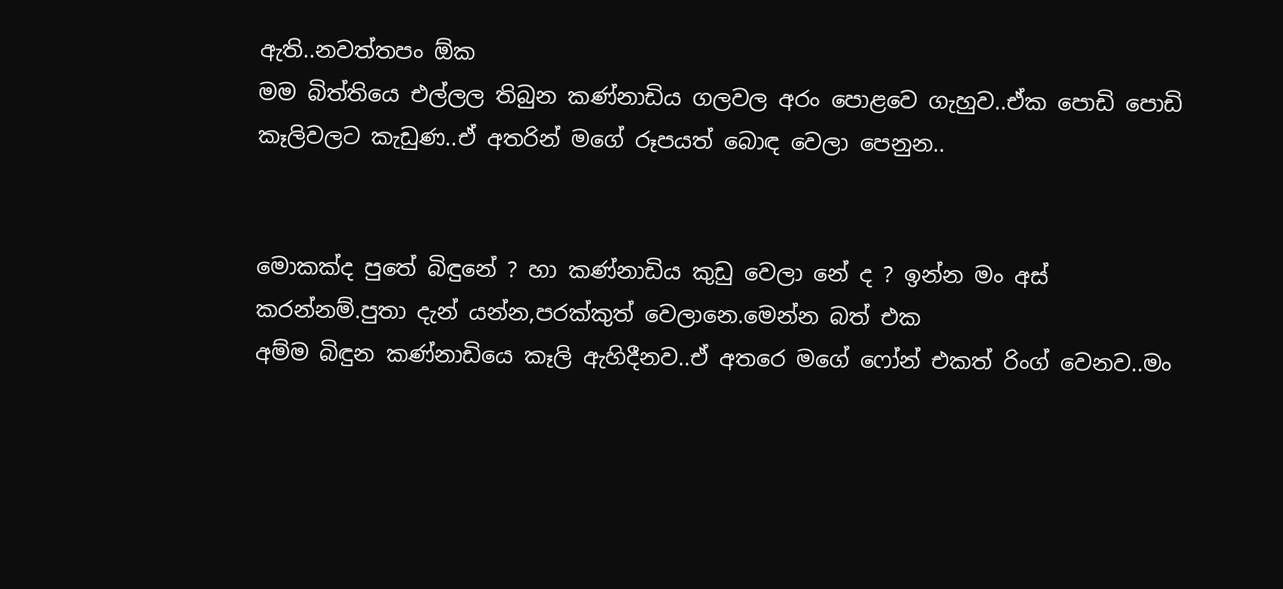ඇති..නවත්තපං ඕක
මම බිත්තියෙ එල්ලල තිබුන කණ්නාඩිය ගලවල අරං පොළවෙ ගැහුව..ඒක පොඩි පොඩි කෑලිවලට කැඩුණ..ඒ අතරින් මගේ රූපයත් බොඳ වෙලා පෙනුන..


මොකක්ද පුතේ බිඳුනේ ? හා කණ්නාඩිය කුඩු වෙලා නේ ද ? ඉන්න මං අස් කරන්නම්.පුතා දැන් යන්න,පරක්කුත් වෙලානෙ.මෙන්න බත් එක
අම්ම බිඳුන කණ්නාඩියෙ කෑලි ඇහිදීනව..ඒ අතරෙ මගේ ෆෝන් එකත් රිංග් වෙනව..මං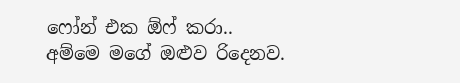ෆෝන් එක ඕෆ් කරා..
අම්මෙ මගේ ඔළුව රිදෙනව.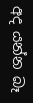අද යන්න බෑ